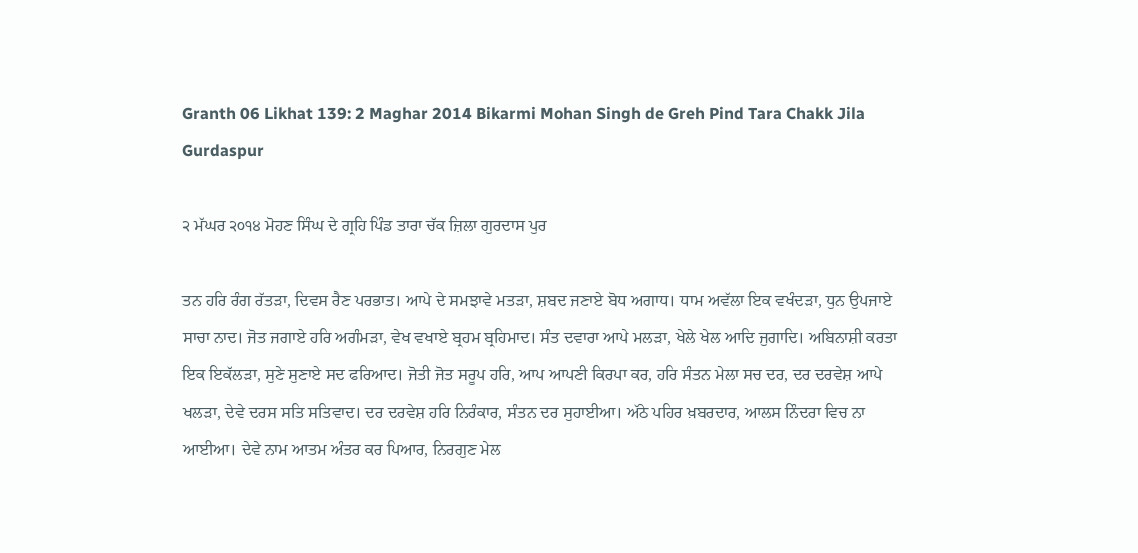Granth 06 Likhat 139: 2 Maghar 2014 Bikarmi Mohan Singh de Greh Pind Tara Chakk Jila Gurdaspur

੨ ਮੱਘਰ ੨੦੧੪ ਮੋਹਣ ਸਿੰਘ ਦੇ ਗ੍ਰਹਿ ਪਿੰਡ ਤਾਰਾ ਚੱਕ ਜ਼ਿਲਾ ਗੁਰਦਾਸ ਪੁਰ

ਤਨ ਹਰਿ ਰੰਗ ਰੱਤੜਾ, ਦਿਵਸ ਰੈਣ ਪਰਭਾਤ। ਆਪੇ ਦੇ ਸਮਝਾਵੇ ਮਤੜਾ, ਸ਼ਬਦ ਜਣਾਏ ਬੋਧ ਅਗਾਧ। ਧਾਮ ਅਵੱਲਾ ਇਕ ਵਖੰਦੜਾ, ਧੁਨ ਉਪਜਾਏ ਸਾਚਾ ਨਾਦ। ਜੋਤ ਜਗਾਏ ਹਰਿ ਅਗੰਮੜਾ, ਵੇਖ ਵਖਾਏ ਬ੍ਰਹਮ ਬ੍ਰਹਿਮਾਦ। ਸੰਤ ਦਵਾਰਾ ਆਪੇ ਮਲੜਾ, ਖੇਲੇ ਖੇਲ ਆਦਿ ਜੁਗਾਦਿ। ਅਬਿਨਾਸ਼ੀ ਕਰਤਾ ਇਕ ਇਕੱਲੜਾ, ਸੁਣੇ ਸੁਣਾਏ ਸਦ ਫਰਿਆਦ। ਜੋਤੀ ਜੋਤ ਸਰੂਪ ਹਰਿ, ਆਪ ਆਪਣੀ ਕਿਰਪਾ ਕਰ, ਹਰਿ ਸੰਤਨ ਮੇਲਾ ਸਚ ਦਰ, ਦਰ ਦਰਵੇਸ਼ ਆਪੇ ਖਲੜਾ, ਦੇਵੇ ਦਰਸ ਸਤਿ ਸਤਿਵਾਦ। ਦਰ ਦਰਵੇਸ਼ ਹਰਿ ਨਿਰੰਕਾਰ, ਸੰਤਨ ਦਰ ਸੁਹਾਈਆ। ਅੱਠੇ ਪਹਿਰ ਖ਼ਬਰਦਾਰ, ਆਲਸ ਨਿੰਦਰਾ ਵਿਚ ਨਾ ਆਈਆ। ਦੇਵੇ ਨਾਮ ਆਤਮ ਅੰਤਰ ਕਰ ਪਿਆਰ, ਨਿਰਗੁਣ ਮੇਲ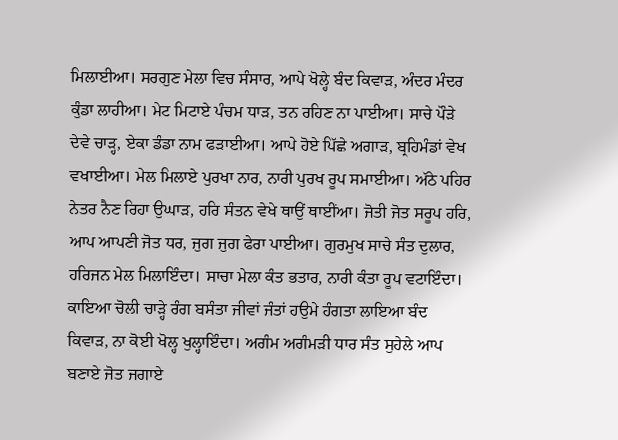ਮਿਲਾਈਆ। ਸਰਗੁਣ ਮੇਲਾ ਵਿਚ ਸੰਸਾਰ, ਆਪੇ ਖੋਲ੍ਹੇ ਬੰਦ ਕਿਵਾੜ, ਅੰਦਰ ਮੰਦਰ ਕੁੰਡਾ ਲਾਹੀਆ। ਮੇਟ ਮਿਟਾਏ ਪੰਚਮ ਧਾੜ, ਤਨ ਰਹਿਣ ਨਾ ਪਾਈਆ। ਸਾਚੇ ਪੌੜੇ ਦੇਵੇ ਚਾੜ੍ਹ, ਏਕਾ ਡੰਡਾ ਨਾਮ ਫੜਾਈਆ। ਆਪੇ ਹੋਏ ਪਿੱਛੇ ਅਗਾੜ, ਬ੍ਰਹਿਮੰਡਾਂ ਵੇਖ ਵਖਾਈਆ। ਮੇਲ ਮਿਲਾਏ ਪੁਰਖਾ ਨਾਰ, ਨਾਰੀ ਪੁਰਖ ਰੂਪ ਸਮਾਈਆ। ਅੱਠੇ ਪਹਿਰ ਨੇਤਰ ਨੈਣ ਰਿਹਾ ਉਘਾੜ, ਹਰਿ ਸੰਤਨ ਵੇਖੇ ਥਾਉਂ ਥਾਈਂਆ। ਜੋਤੀ ਜੋਤ ਸਰੂਪ ਹਰਿ, ਆਪ ਆਪਣੀ ਜੋਤ ਧਰ, ਜੁਗ ਜੁਗ ਫੇਰਾ ਪਾਈਆ। ਗੁਰਮੁਖ ਸਾਚੇ ਸੰਤ ਦੁਲਾਰ, ਹਰਿਜਨ ਮੇਲ ਮਿਲਾਇੰਦਾ। ਸਾਚਾ ਮੇਲਾ ਕੰਤ ਭਤਾਰ, ਨਾਰੀ ਕੰਤਾ ਰੂਪ ਵਟਾਇੰਦਾ। ਕਾਇਆ ਚੋਲੀ ਚਾੜ੍ਹੇ ਰੰਗ ਬਸੰਤਾ ਜੀਵਾਂ ਜੰਤਾਂ ਹਉਮੇ ਹੰਗਤਾ ਲਾਇਆ ਬੰਦ ਕਿਵਾੜ, ਨਾ ਕੋਈ ਖੋਲ੍ਹ ਖੁਲ੍ਹਾਇੰਦਾ। ਅਗੰਮ ਅਗੰਮੜੀ ਧਾਰ ਸੰਤ ਸੁਹੇਲੇ ਆਪ ਬਣਾਏ ਜੋਤ ਜਗਾਏ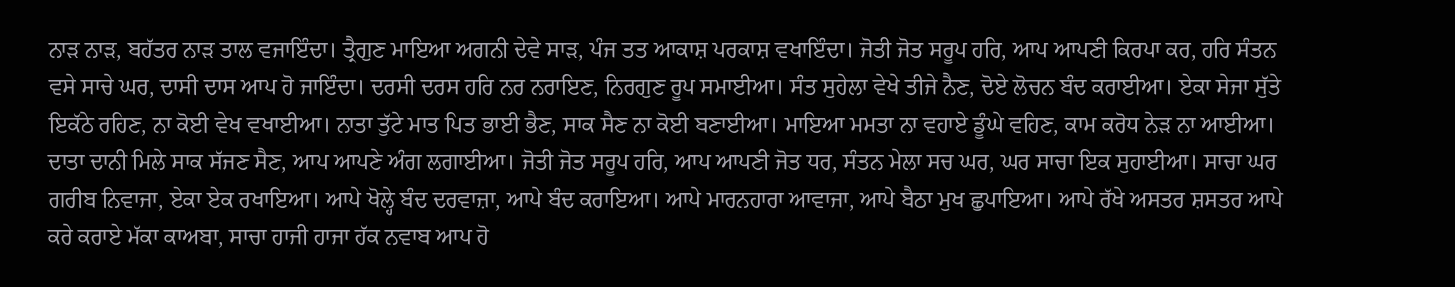ਨਾੜ ਨਾੜ, ਬਹੱਤਰ ਨਾੜ ਤਾਲ ਵਜਾਇੰਦਾ। ਤ੍ਰੈਗੁਣ ਮਾਇਆ ਅਗਨੀ ਦੇਵੇ ਸਾੜ, ਪੰਜ ਤਤ ਆਕਾਸ਼ ਪਰਕਾਸ਼ ਵਖਾਇੰਦਾ। ਜੋਤੀ ਜੋਤ ਸਰੂਪ ਹਰਿ, ਆਪ ਆਪਣੀ ਕਿਰਪਾ ਕਰ, ਹਰਿ ਸੰਤਨ ਵਸੇ ਸਾਚੇ ਘਰ, ਦਾਸੀ ਦਾਸ ਆਪ ਹੋ ਜਾਇੰਦਾ। ਦਰਸੀ ਦਰਸ ਹਰਿ ਨਰ ਨਰਾਇਣ, ਨਿਰਗੁਣ ਰੂਪ ਸਮਾਈਆ। ਸੰਤ ਸੁਹੇਲਾ ਵੇਖੇ ਤੀਜੇ ਨੈਣ, ਦੋਏ ਲੋਚਨ ਬੰਦ ਕਰਾਈਆ। ਏਕਾ ਸੇਜਾ ਸੁੱਤੇ ਇਕੱਠੇ ਰਹਿਣ, ਨਾ ਕੋਈ ਵੇਖ ਵਖਾਈਆ। ਨਾਤਾ ਤੁੱਟੇ ਮਾਤ ਪਿਤ ਭਾਈ ਭੈਣ, ਸਾਕ ਸੈਣ ਨਾ ਕੋਈ ਬਣਾਈਆ। ਮਾਇਆ ਮਮਤਾ ਨਾ ਵਹਾਏ ਡੂੰਘੇ ਵਹਿਣ, ਕਾਮ ਕਰੋਧ ਨੇੜ ਨਾ ਆਈਆ। ਦਾਤਾ ਦਾਨੀ ਮਿਲੇ ਸਾਕ ਸੱਜਣ ਸੈਣ, ਆਪ ਆਪਣੇ ਅੰਗ ਲਗਾਈਆ। ਜੋਤੀ ਜੋਤ ਸਰੂਪ ਹਰਿ, ਆਪ ਆਪਣੀ ਜੋਤ ਧਰ, ਸੰਤਨ ਮੇਲਾ ਸਚ ਘਰ, ਘਰ ਸਾਚਾ ਇਕ ਸੁਹਾਈਆ। ਸਾਚਾ ਘਰ ਗਰੀਬ ਨਿਵਾਜਾ, ਏਕਾ ਏਕ ਰਖਾਇਆ। ਆਪੇ ਖੋਲ੍ਹੇ ਬੰਦ ਦਰਵਾਜ਼ਾ, ਆਪੇ ਬੰਦ ਕਰਾਇਆ। ਆਪੇ ਮਾਰਨਹਾਰਾ ਆਵਾਜਾ, ਆਪੇ ਬੈਠਾ ਮੁਖ ਛੁਪਾਇਆ। ਆਪੇ ਰੱਖੇ ਅਸਤਰ ਸ਼ਸਤਰ ਆਪੇ ਕਰੇ ਕਰਾਏ ਮੱਕਾ ਕਾਅਬਾ, ਸਾਚਾ ਹਾਜੀ ਹਾਜਾ ਹੱਕ ਨਵਾਬ ਆਪ ਹੋ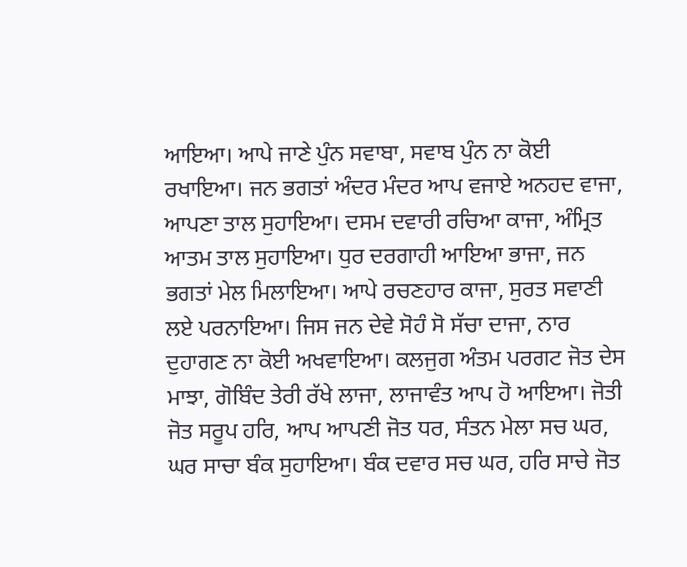ਆਇਆ। ਆਪੇ ਜਾਣੇ ਪੁੰਨ ਸਵਾਬਾ, ਸਵਾਬ ਪੁੰਨ ਨਾ ਕੋਈ ਰਖਾਇਆ। ਜਨ ਭਗਤਾਂ ਅੰਦਰ ਮੰਦਰ ਆਪ ਵਜਾਏ ਅਨਹਦ ਵਾਜਾ, ਆਪਣਾ ਤਾਲ ਸੁਹਾਇਆ। ਦਸਮ ਦਵਾਰੀ ਰਚਿਆ ਕਾਜਾ, ਅੰਮ੍ਰਿਤ ਆਤਮ ਤਾਲ ਸੁਹਾਇਆ। ਧੁਰ ਦਰਗਾਹੀ ਆਇਆ ਭਾਜਾ, ਜਨ ਭਗਤਾਂ ਮੇਲ ਮਿਲਾਇਆ। ਆਪੇ ਰਚਣਹਾਰ ਕਾਜਾ, ਸੁਰਤ ਸਵਾਣੀ ਲਏ ਪਰਨਾਇਆ। ਜਿਸ ਜਨ ਦੇਵੇ ਸੋਹੰ ਸੋ ਸੱਚਾ ਦਾਜਾ, ਨਾਰ ਦੁਹਾਗਣ ਨਾ ਕੋਈ ਅਖਵਾਇਆ। ਕਲਜੁਗ ਅੰਤਮ ਪਰਗਟ ਜੋਤ ਦੇਸ ਮਾਝਾ, ਗੋਬਿੰਦ ਤੇਰੀ ਰੱਖੇ ਲਾਜਾ, ਲਾਜਾਵੰਤ ਆਪ ਹੋ ਆਇਆ। ਜੋਤੀ ਜੋਤ ਸਰੂਪ ਹਰਿ, ਆਪ ਆਪਣੀ ਜੋਤ ਧਰ, ਸੰਤਨ ਮੇਲਾ ਸਚ ਘਰ, ਘਰ ਸਾਚਾ ਬੰਕ ਸੁਹਾਇਆ। ਬੰਕ ਦਵਾਰ ਸਚ ਘਰ, ਹਰਿ ਸਾਚੇ ਜੋਤ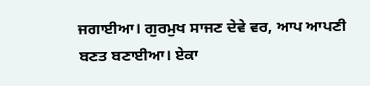ਜਗਾਈਆ। ਗੁਰਮੁਖ ਸਾਜਣ ਦੇਵੇ ਵਰ, ਆਪ ਆਪਣੀ ਬਣਤ ਬਣਾਈਆ। ਏਕਾ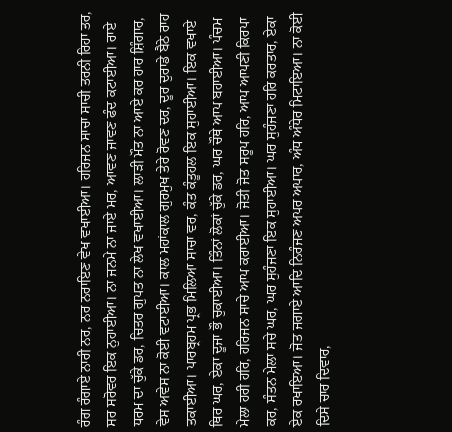ਰੰਗ ਰੰਗਾਏ ਨਾਰੀ ਨਰ, ਨਰ ਨਰਾਇਣ ਵੇਖ ਵਖਾਈਆ। ਹਰਿਜਨ ਸਾਚਾ ਸਾਚੀ ਤਰਨੀ ਰਿਹਾ ਤਰ, ਸਰ ਸਰੋਵਰ ਇਕ ਨੁਹਾਈਆ। ਨਾ ਜਨਮੇ ਨਾ ਜਾਏ ਮਰ, ਆਵਣ ਜਾਵਣ ਫੰਦ ਕਟਾਈਆ। ਰਾਏ ਧਰਮ ਦਾ ਚੁੱਕੇ ਡਰ, ਚਿਤਰ ਗੁਪਤ ਨਾ ਲੇਖ ਵਖਾਈਆ। ਲਾੜੀ ਮੌਤ ਨਾ ਆਏ ਕਰ ਹਾਰ ਸ਼ਿੰਗਾਰ, ਵੇਸ ਅਵੇਸ ਨਾ ਕੋਈ ਵਟਾਈਆ। ਕਾਲ ਮਹਾਂਕਾਲ ਗੁਰਮੁਖ ਤੇਰੇ ਰੋਵਣ ਦਰ, ਦੂਰ ਦੁਰਾਡੇ ਬੈਠੇ ਰਾਹ ਤਕਾਈਆ। ਪਾਰਬ੍ਰਹਮ ਪ੍ਰਭ ਮਿਲਿਆ ਸਾਚਾ ਵਰ, ਕੰਤ ਕੰਤੂਹਲ ਇਕ ਸੁਹਾਈਆ। ਇਕ ਵਖਾਏ ਥਿਰ ਘਰ, ਏਕਾ ਦੂਜਾ ਭੌ ਚੁਕਾਈਆ। ਤਿੰਨਾਂ ਲੋਕਾਂ ਚੁੱਕੇ ਡਰ, ਘਰ ਚੌਥੇ ਆਪ ਬਹਾਈਆ। ਪੰਚਮ ਮੇਲਾ ਹਰੀ ਹਰਿ, ਹਰਿਜਨ ਸਾਚੇ ਆਪ ਕਰਾਈਆ। ਜੋਤੀ ਜੋਤ ਸਰੂਪ ਹਰਿ, ਆਪ ਆਪਣੀ ਕਿਰਪਾ ਕਰ, ਸੰਤਨ ਮੇਲਾ ਸਚੇ ਘਰ, ਘਰ ਸੁਹੰਜਣਾ ਇਕ ਸੁਹਾਈਆ। ਘਰ ਸੁਹੰਜਣਾ ਹਰਿ ਕਰਤਾਰ, ਏਕਾ ਏਕ ਰਖਾਇਆ। ਜੋਤ ਜਗਾਏ ਆਦਿ ਨਿਰੰਜਣ ਅਪਰ ਅਪਾਰ, ਅੰਧ ਅੰਧੇਰ ਮਿਟਾਇਆ। ਨਾ ਕੋਈ ਦਿਸੇ ਚਾਰ ਦਿਵਾਰ,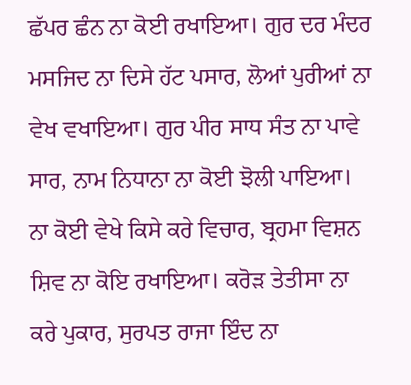ਛੱਪਰ ਛੰਨ ਨਾ ਕੋਈ ਰਖਾਇਆ। ਗੁਰ ਦਰ ਮੰਦਰ ਮਸਜਿਦ ਨਾ ਦਿਸੇ ਹੱਟ ਪਸਾਰ, ਲੋਆਂ ਪੁਰੀਆਂ ਨਾ ਵੇਖ ਵਖਾਇਆ। ਗੁਰ ਪੀਰ ਸਾਧ ਸੰਤ ਨਾ ਪਾਵੇ ਸਾਰ, ਨਾਮ ਨਿਧਾਨਾ ਨਾ ਕੋਈ ਝੋਲੀ ਪਾਇਆ। ਨਾ ਕੋਈ ਵੇਖੇ ਕਿਸੇ ਕਰੇ ਵਿਚਾਰ, ਬ੍ਰਹਮਾ ਵਿਸ਼ਨ ਸ਼ਿਵ ਨਾ ਕੋਇ ਰਖਾਇਆ। ਕਰੋੜ ਤੇਤੀਸਾ ਨਾ ਕਰੇ ਪੁਕਾਰ, ਸੁਰਪਤ ਰਾਜਾ ਇੰਦ ਨਾ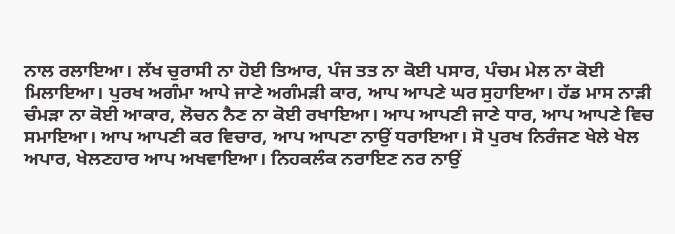ਨਾਲ ਰਲਾਇਆ। ਲੱਖ ਚੁਰਾਸੀ ਨਾ ਹੋਈ ਤਿਆਰ, ਪੰਜ ਤਤ ਨਾ ਕੋਈ ਪਸਾਰ, ਪੰਚਮ ਮੇਲ ਨਾ ਕੋਈ ਮਿਲਾਇਆ। ਪੁਰਖ ਅਗੰਮਾ ਆਪੇ ਜਾਣੇ ਅਗੰਮੜੀ ਕਾਰ, ਆਪ ਆਪਣੇ ਘਰ ਸੁਹਾਇਆ। ਹੱਡ ਮਾਸ ਨਾੜੀ ਚੰਮੜਾ ਨਾ ਕੋਈ ਆਕਾਰ, ਲੋਚਨ ਨੈਣ ਨਾ ਕੋਈ ਰਖਾਇਆ। ਆਪ ਆਪਣੀ ਜਾਣੇ ਧਾਰ, ਆਪ ਆਪਣੇ ਵਿਚ ਸਮਾਇਆ। ਆਪ ਆਪਣੀ ਕਰ ਵਿਚਾਰ, ਆਪ ਆਪਣਾ ਨਾਉਂ ਧਰਾਇਆ। ਸੋ ਪੁਰਖ ਨਿਰੰਜਣ ਖੇਲੇ ਖੇਲ ਅਪਾਰ, ਖੇਲਣਹਾਰ ਆਪ ਅਖਵਾਇਆ। ਨਿਹਕਲੰਕ ਨਰਾਇਣ ਨਰ ਨਾਉਂ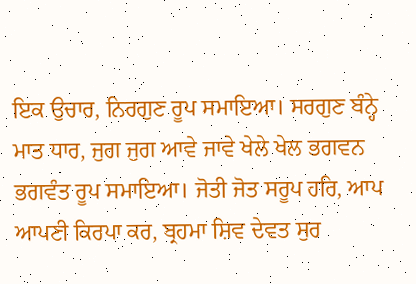ਇਕ ਉਚਾਰ, ਨਿਰਗੁਣ ਰੂਪ ਸਮਾਇਆ। ਸਰਗੁਣ ਬੰਨ੍ਹੇ ਮਾਤ ਧਾਰ, ਜੁਗ ਜੁਗ ਆਵੇ ਜਾਵੇ ਖੇਲੇ ਖੇਲ ਭਗਵਨ ਭਗਵੰਤ ਰੂਪ ਸਮਾਇਆ। ਜੋਤੀ ਜੋਤ ਸਰੂਪ ਹਰਿ, ਆਪ ਆਪਣੀ ਕਿਰਪਾ ਕਰ, ਬ੍ਰਹਮਾ ਸ਼ਿਵ ਦੇਵਤ ਸੁਰ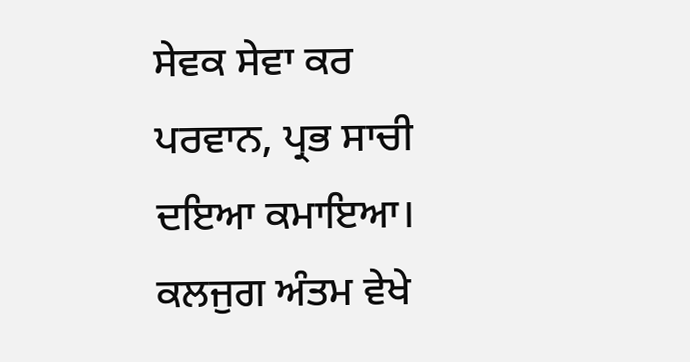ਸੇਵਕ ਸੇਵਾ ਕਰ ਪਰਵਾਨ, ਪ੍ਰਭ ਸਾਚੀ ਦਇਆ ਕਮਾਇਆ। ਕਲਜੁਗ ਅੰਤਮ ਵੇਖੇ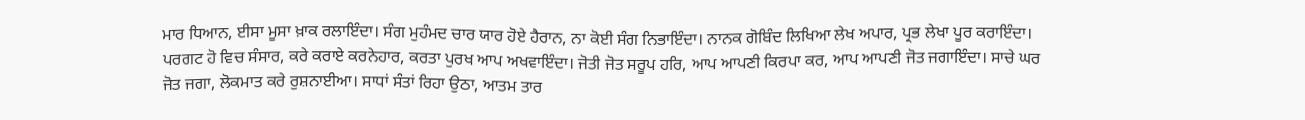ਮਾਰ ਧਿਆਨ, ਈਸਾ ਮੂਸਾ ਖ਼ਾਕ ਰਲਾਇੰਦਾ। ਸੰਗ ਮੁਹੰਮਦ ਚਾਰ ਯਾਰ ਹੋਏ ਹੈਰਾਨ, ਨਾ ਕੋਈ ਸੰਗ ਨਿਭਾਇੰਦਾ। ਨਾਨਕ ਗੋਬਿੰਦ ਲਿਖਿਆ ਲੇਖ ਅਪਾਰ, ਪ੍ਰਭ ਲੇਖਾ ਪੂਰ ਕਰਾਇੰਦਾ। ਪਰਗਟ ਹੋ ਵਿਚ ਸੰਸਾਰ, ਕਰੇ ਕਰਾਏ ਕਰਨੇਹਾਰ, ਕਰਤਾ ਪੁਰਖ ਆਪ ਅਖਵਾਇੰਦਾ। ਜੋਤੀ ਜੋਤ ਸਰੂਪ ਹਰਿ, ਆਪ ਆਪਣੀ ਕਿਰਪਾ ਕਰ, ਆਪ ਆਪਣੀ ਜੋਤ ਜਗਾਇੰਦਾ। ਸਾਚੇ ਘਰ ਜੋਤ ਜਗਾ, ਲੋਕਮਾਤ ਕਰੇ ਰੁਸ਼ਨਾਈਆ। ਸਾਧਾਂ ਸੰਤਾਂ ਰਿਹਾ ਉਠਾ, ਆਤਮ ਤਾਰ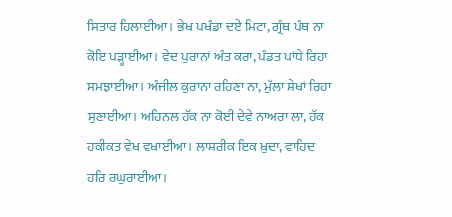ਸਿਤਾਰ ਹਿਲਾਈਆ। ਭੇਖ ਪਖੰਡਾ ਦਏ ਮਿਟਾ, ਗ੍ਰੰਥ ਪੰਥ ਨਾ ਕੋਇ ਪੜ੍ਹਾਈਆ। ਵੇਦ ਪੁਰਾਨਾਂ ਅੰਤ ਕਰਾ, ਪੰਡਤ ਪਾਂਧੇ ਰਿਹਾ ਸਮਝਾਈਆ। ਅੰਜੀਲ ਕੁਰਾਨਾ ਰਹਿਣਾ ਨਾ, ਮੁੱਲਾ ਸ਼ੇਖਾਂ ਰਿਹਾ ਸੁਣਾਈਆ। ਅਹਿਨਲ ਹੱਕ ਨਾ ਕੋਈ ਦੇਵੇ ਨਾਅਰਾ ਲਾ, ਹੱਕ ਹਕੀਕਤ ਵੇਖ ਵਖਾਈਆ। ਲਾਸ਼ਰੀਕ ਇਕ ਖ਼ੁਦਾ, ਵਾਹਿਦ ਹਰਿ ਰਘੁਰਾਈਆ।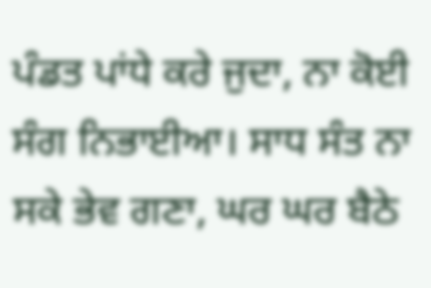ਪੰਡਤ ਪਾਂਧੇ ਕਰੇ ਜੁਦਾ, ਨਾ ਕੋਈ ਸੰਗ ਨਿਭਾਈਆ। ਸਾਧ ਸੰਤ ਨਾ ਸਕੇ ਭੇਵ ਗਣਾ, ਘਰ ਘਰ ਬੈਠੇ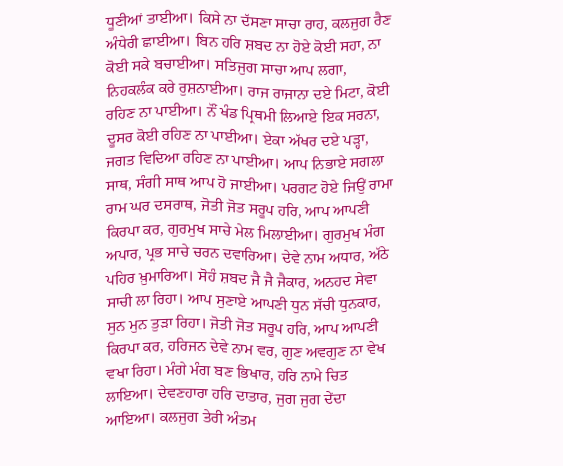ਧੂਣੀਆਂ ਤਾਈਆ। ਕਿਸੇ ਨਾ ਦੱਸਣਾ ਸਾਚਾ ਰਾਹ, ਕਲਜੁਗ ਰੈਣ ਅੰਧੇਰੀ ਛਾਈਆ। ਬਿਨ ਹਰਿ ਸ਼ਬਦ ਨਾ ਹੋਏ ਕੋਈ ਸਹਾ, ਨਾ ਕੋਈ ਸਕੇ ਬਚਾਈਆ। ਸਤਿਜੁਗ ਸਾਚਾ ਆਪ ਲਗਾ, ਨਿਹਕਲੰਕ ਕਰੇ ਰੁਸ਼ਨਾਈਆ। ਰਾਜ ਰਾਜਾਨਾ ਦਏ ਮਿਟਾ, ਕੋਈ ਰਹਿਣ ਨਾ ਪਾਈਆ। ਨੌਂ ਖੰਡ ਪ੍ਰਿਥਮੀ ਲਿਆਏ ਇਕ ਸਰਨਾ, ਦੂਸਰ ਕੋਈ ਰਹਿਣ ਨਾ ਪਾਈਆ। ਏਕਾ ਅੱਖਰ ਦਏ ਪੜ੍ਹਾ, ਜਗਤ ਵਿਦਿਆ ਰਹਿਣ ਨਾ ਪਾਈਆ। ਆਪ ਨਿਭਾਏ ਸਗਲਾ ਸਾਥ, ਸੰਗੀ ਸਾਥ ਆਪ ਹੋ ਜਾਈਆ। ਪਰਗਟ ਹੋਏ ਜਿਉਂ ਰਾਮਾ ਰਾਮ ਘਰ ਦਸਰਾਥ, ਜੋਤੀ ਜੋਤ ਸਰੂਪ ਹਰਿ, ਆਪ ਆਪਣੀ ਕਿਰਪਾ ਕਰ, ਗੁਰਮੁਖ ਸਾਚੇ ਮੇਲ ਮਿਲਾਈਆ। ਗੁਰਮੁਖ ਮੰਗ ਅਪਾਰ, ਪ੍ਰਭ ਸਾਚੇ ਚਰਨ ਦਵਾਰਿਆ। ਦੇਵੇ ਨਾਮ ਅਧਾਰ, ਅੱਠੇ ਪਹਿਰ ਖ਼ੁਮਾਰਿਆ। ਸੋਹੰ ਸ਼ਬਦ ਜੈ ਜੈ ਜੈਕਾਰ, ਅਨਹਦ ਸੇਵਾ ਸਾਚੀ ਲਾ ਰਿਹਾ। ਆਪ ਸੁਣਾਏ ਆਪਣੀ ਧੁਨ ਸੱਚੀ ਧੁਨਕਾਰ, ਸੁਨ ਮੁਨ ਤੁੜਾ ਰਿਹਾ। ਜੋਤੀ ਜੋਤ ਸਰੂਪ ਹਰਿ, ਆਪ ਆਪਣੀ ਕਿਰਪਾ ਕਰ, ਹਰਿਜਨ ਦੇਵੇ ਨਾਮ ਵਰ, ਗੁਣ ਅਵਗੁਣ ਨਾ ਵੇਖ ਵਖਾ ਰਿਹਾ। ਮੰਗੇ ਮੰਗ ਬਣ ਭਿਖਾਰ, ਹਰਿ ਨਾਮੇ ਚਿਤ ਲਾਇਆ। ਦੇਵਣਹਾਰਾ ਹਰਿ ਦਾਤਾਰ, ਜੁਗ ਜੁਗ ਦੇਂਦਾ ਆਇਆ। ਕਲਜੁਗ ਤੇਰੀ ਅੰਤਮ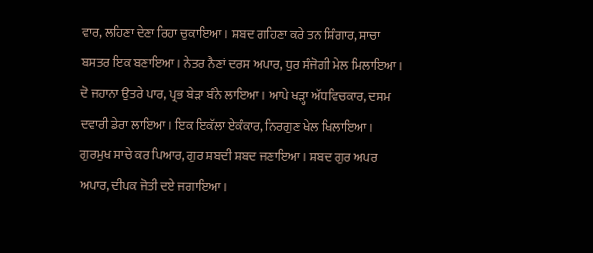ਵਾਰ, ਲਹਿਣਾ ਦੇਣਾ ਰਿਹਾ ਚੁਕਾਇਆ। ਸ਼ਬਦ ਗਹਿਣਾ ਕਰੇ ਤਨ ਸ਼ਿੰਗਾਰ, ਸਾਚਾ ਬਸਤਰ ਇਕ ਬਣਾਇਆ। ਨੇਤਰ ਨੈਣਾਂ ਦਰਸ ਅਪਾਰ, ਧੁਰ ਸੰਜੋਗੀ ਮੇਲ ਮਿਲਾਇਆ। ਦੋ ਜਹਾਨਾ ਉਤਰੇ ਪਾਰ, ਪ੍ਰਭ ਬੇੜਾ ਬੰਨੇ ਲਾਇਆ। ਆਪੇ ਖੜ੍ਹਾ ਅੱਧਵਿਚਕਾਰ, ਦਸਮ ਦਵਾਰੀ ਡੇਰਾ ਲਾਇਆ। ਇਕ ਇਕੱਲਾ ਏਕੰਕਾਰ, ਨਿਰਗੁਣ ਖੇਲ ਖਿਲਾਇਆ। ਗੁਰਮੁਖ ਸਾਚੇ ਕਰ ਪਿਆਰ, ਗੁਰ ਸ਼ਬਦੀ ਸ਼ਬਦ ਜਣਾਇਆ। ਸ਼ਬਦ ਗੁਰ ਅਪਰ ਅਪਾਰ, ਦੀਪਕ ਜੋਤੀ ਦਏ ਜਗਾਇਆ।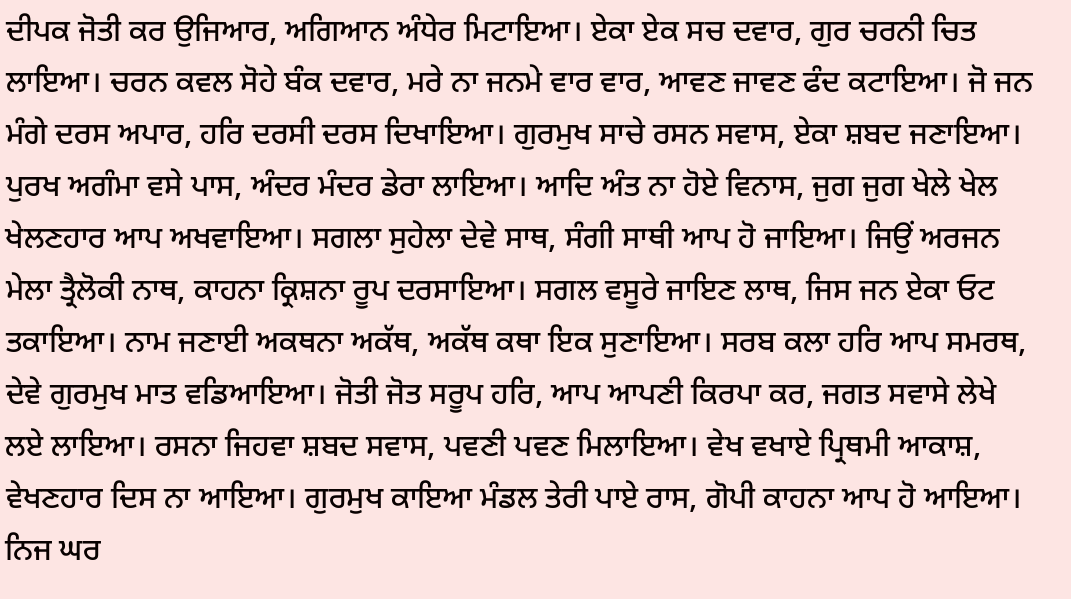ਦੀਪਕ ਜੋਤੀ ਕਰ ਉਜਿਆਰ, ਅਗਿਆਨ ਅੰਧੇਰ ਮਿਟਾਇਆ। ਏਕਾ ਏਕ ਸਚ ਦਵਾਰ, ਗੁਰ ਚਰਨੀ ਚਿਤ ਲਾਇਆ। ਚਰਨ ਕਵਲ ਸੋਹੇ ਬੰਕ ਦਵਾਰ, ਮਰੇ ਨਾ ਜਨਮੇ ਵਾਰ ਵਾਰ, ਆਵਣ ਜਾਵਣ ਫੰਦ ਕਟਾਇਆ। ਜੋ ਜਨ ਮੰਗੇ ਦਰਸ ਅਪਾਰ, ਹਰਿ ਦਰਸੀ ਦਰਸ ਦਿਖਾਇਆ। ਗੁਰਮੁਖ ਸਾਚੇ ਰਸਨ ਸਵਾਸ, ਏਕਾ ਸ਼ਬਦ ਜਣਾਇਆ। ਪੁਰਖ ਅਗੰਮਾ ਵਸੇ ਪਾਸ, ਅੰਦਰ ਮੰਦਰ ਡੇਰਾ ਲਾਇਆ। ਆਦਿ ਅੰਤ ਨਾ ਹੋਏ ਵਿਨਾਸ, ਜੁਗ ਜੁਗ ਖੇਲੇ ਖੇਲ ਖੇਲਣਹਾਰ ਆਪ ਅਖਵਾਇਆ। ਸਗਲਾ ਸੁਹੇਲਾ ਦੇਵੇ ਸਾਥ, ਸੰਗੀ ਸਾਥੀ ਆਪ ਹੋ ਜਾਇਆ। ਜਿਉਂ ਅਰਜਨ ਮੇਲਾ ਤ੍ਰੈਲੋਕੀ ਨਾਥ, ਕਾਹਨਾ ਕ੍ਰਿਸ਼ਨਾ ਰੂਪ ਦਰਸਾਇਆ। ਸਗਲ ਵਸੂਰੇ ਜਾਇਣ ਲਾਥ, ਜਿਸ ਜਨ ਏਕਾ ਓਟ ਤਕਾਇਆ। ਨਾਮ ਜਣਾਈ ਅਕਥਨਾ ਅਕੱਥ, ਅਕੱਥ ਕਥਾ ਇਕ ਸੁਣਾਇਆ। ਸਰਬ ਕਲਾ ਹਰਿ ਆਪ ਸਮਰਥ, ਦੇਵੇ ਗੁਰਮੁਖ ਮਾਤ ਵਡਿਆਇਆ। ਜੋਤੀ ਜੋਤ ਸਰੂਪ ਹਰਿ, ਆਪ ਆਪਣੀ ਕਿਰਪਾ ਕਰ, ਜਗਤ ਸਵਾਸੇ ਲੇਖੇ ਲਏ ਲਾਇਆ। ਰਸਨਾ ਜਿਹਵਾ ਸ਼ਬਦ ਸਵਾਸ, ਪਵਣੀ ਪਵਣ ਮਿਲਾਇਆ। ਵੇਖ ਵਖਾਏ ਪ੍ਰਿਥਮੀ ਆਕਾਸ਼, ਵੇਖਣਹਾਰ ਦਿਸ ਨਾ ਆਇਆ। ਗੁਰਮੁਖ ਕਾਇਆ ਮੰਡਲ ਤੇਰੀ ਪਾਏ ਰਾਸ, ਗੋਪੀ ਕਾਹਨਾ ਆਪ ਹੋ ਆਇਆ। ਨਿਜ ਘਰ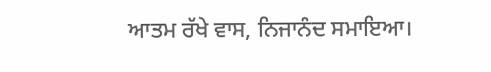ਆਤਮ ਰੱਖੇ ਵਾਸ, ਨਿਜਾਨੰਦ ਸਮਾਇਆ।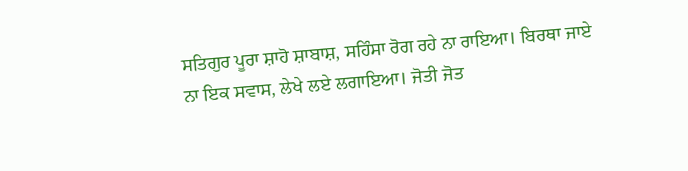ਸਤਿਗੁਰ ਪੂਰਾ ਸ਼ਾਹੋ ਸ਼ਾਬਾਸ਼, ਸਹਿੰਸਾ ਰੋਗ ਰਹੇ ਨਾ ਰਾਇਆ। ਬਿਰਥਾ ਜਾਏ ਨਾ ਇਕ ਸਵਾਸ, ਲੇਖੇ ਲਏ ਲਗਾਇਆ। ਜੋਤੀ ਜੋਤ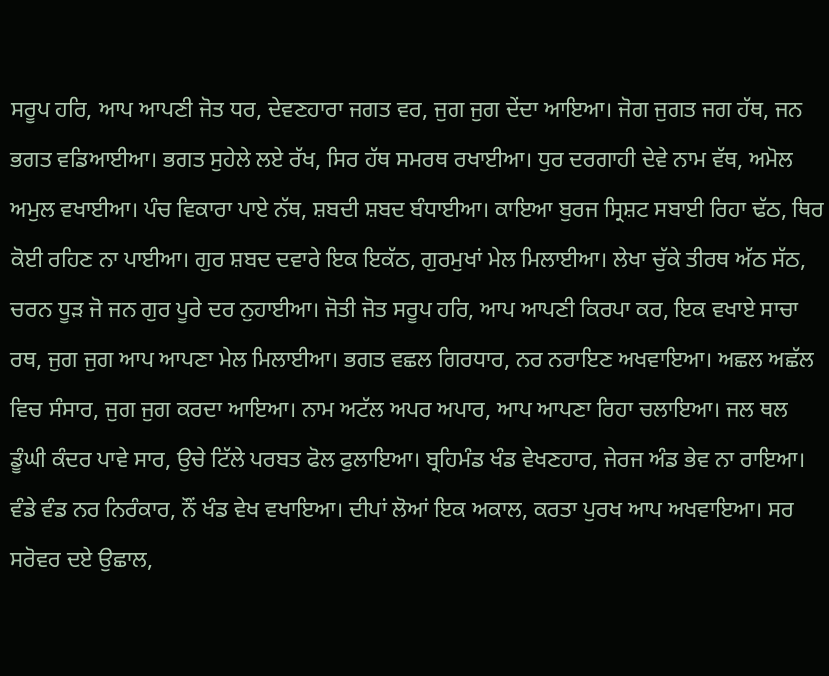ਸਰੂਪ ਹਰਿ, ਆਪ ਆਪਣੀ ਜੋਤ ਧਰ, ਦੇਵਣਹਾਰਾ ਜਗਤ ਵਰ, ਜੁਗ ਜੁਗ ਦੇਂਦਾ ਆਇਆ। ਜੋਗ ਜੁਗਤ ਜਗ ਹੱਥ, ਜਨ ਭਗਤ ਵਡਿਆਈਆ। ਭਗਤ ਸੁਹੇਲੇ ਲਏ ਰੱਖ, ਸਿਰ ਹੱਥ ਸਮਰਥ ਰਖਾਈਆ। ਧੁਰ ਦਰਗਾਹੀ ਦੇਵੇ ਨਾਮ ਵੱਥ, ਅਮੋਲ ਅਮੁਲ ਵਖਾਈਆ। ਪੰਚ ਵਿਕਾਰਾ ਪਾਏ ਨੱਥ, ਸ਼ਬਦੀ ਸ਼ਬਦ ਬੰਧਾਈਆ। ਕਾਇਆ ਬੁਰਜ ਸ੍ਰਿਸ਼ਟ ਸਬਾਈ ਰਿਹਾ ਢੱਠ, ਥਿਰ ਕੋਈ ਰਹਿਣ ਨਾ ਪਾਈਆ। ਗੁਰ ਸ਼ਬਦ ਦਵਾਰੇ ਇਕ ਇਕੱਠ, ਗੁਰਮੁਖਾਂ ਮੇਲ ਮਿਲਾਈਆ। ਲੇਖਾ ਚੁੱਕੇ ਤੀਰਥ ਅੱਠ ਸੱਠ, ਚਰਨ ਧੂੜ ਜੋ ਜਨ ਗੁਰ ਪੂਰੇ ਦਰ ਨੁਹਾਈਆ। ਜੋਤੀ ਜੋਤ ਸਰੂਪ ਹਰਿ, ਆਪ ਆਪਣੀ ਕਿਰਪਾ ਕਰ, ਇਕ ਵਖਾਏ ਸਾਚਾ ਰਥ, ਜੁਗ ਜੁਗ ਆਪ ਆਪਣਾ ਮੇਲ ਮਿਲਾਈਆ। ਭਗਤ ਵਛਲ ਗਿਰਧਾਰ, ਨਰ ਨਰਾਇਣ ਅਖਵਾਇਆ। ਅਛਲ ਅਛੱਲ ਵਿਚ ਸੰਸਾਰ, ਜੁਗ ਜੁਗ ਕਰਦਾ ਆਇਆ। ਨਾਮ ਅਟੱਲ ਅਪਰ ਅਪਾਰ, ਆਪ ਆਪਣਾ ਰਿਹਾ ਚਲਾਇਆ। ਜਲ ਥਲ ਡੂੰਘੀ ਕੰਦਰ ਪਾਵੇ ਸਾਰ, ਉਚੇ ਟਿੱਲੇ ਪਰਬਤ ਫੋਲ ਫੁਲਾਇਆ। ਬ੍ਰਹਿਮੰਡ ਖੰਡ ਵੇਖਣਹਾਰ, ਜੇਰਜ ਅੰਡ ਭੇਵ ਨਾ ਰਾਇਆ। ਵੰਡੇ ਵੰਡ ਨਰ ਨਿਰੰਕਾਰ, ਨੌਂ ਖੰਡ ਵੇਖ ਵਖਾਇਆ। ਦੀਪਾਂ ਲੋਆਂ ਇਕ ਅਕਾਲ, ਕਰਤਾ ਪੁਰਖ ਆਪ ਅਖਵਾਇਆ। ਸਰ ਸਰੋਵਰ ਦਏ ਉਛਾਲ,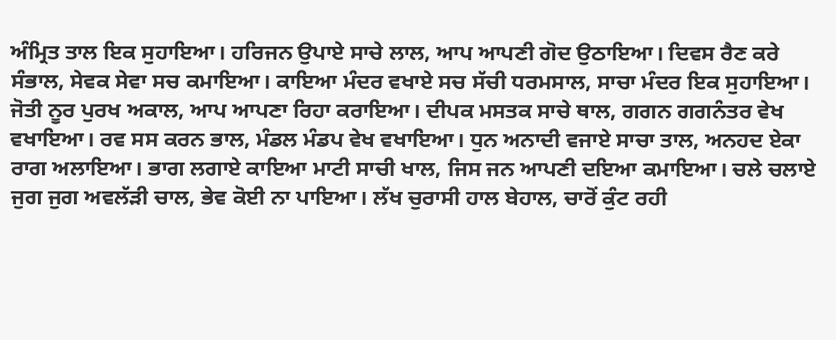ਅੰਮ੍ਰਿਤ ਤਾਲ ਇਕ ਸੁਹਾਇਆ। ਹਰਿਜਨ ਉਪਾਏ ਸਾਚੇ ਲਾਲ, ਆਪ ਆਪਣੀ ਗੋਦ ਉਠਾਇਆ। ਦਿਵਸ ਰੈਣ ਕਰੇ ਸੰਭਾਲ, ਸੇਵਕ ਸੇਵਾ ਸਚ ਕਮਾਇਆ। ਕਾਇਆ ਮੰਦਰ ਵਖਾਏ ਸਚ ਸੱਚੀ ਧਰਮਸਾਲ, ਸਾਚਾ ਮੰਦਰ ਇਕ ਸੁਹਾਇਆ। ਜੋਤੀ ਨੂਰ ਪੁਰਖ ਅਕਾਲ, ਆਪ ਆਪਣਾ ਰਿਹਾ ਕਰਾਇਆ। ਦੀਪਕ ਮਸਤਕ ਸਾਚੇ ਥਾਲ, ਗਗਨ ਗਗਨੰਤਰ ਵੇਖ ਵਖਾਇਆ। ਰਵ ਸਸ ਕਰਨ ਭਾਲ, ਮੰਡਲ ਮੰਡਪ ਵੇਖ ਵਖਾਇਆ। ਧੁਨ ਅਨਾਦੀ ਵਜਾਏ ਸਾਚਾ ਤਾਲ, ਅਨਹਦ ਏਕਾ ਰਾਗ ਅਲਾਇਆ। ਭਾਗ ਲਗਾਏ ਕਾਇਆ ਮਾਟੀ ਸਾਚੀ ਖਾਲ, ਜਿਸ ਜਨ ਆਪਣੀ ਦਇਆ ਕਮਾਇਆ। ਚਲੇ ਚਲਾਏ ਜੁਗ ਜੁਗ ਅਵਲੱੜੀ ਚਾਲ, ਭੇਵ ਕੋਈ ਨਾ ਪਾਇਆ। ਲੱਖ ਚੁਰਾਸੀ ਹਾਲ ਬੇਹਾਲ, ਚਾਰੋਂ ਕੁੰਟ ਰਹੀ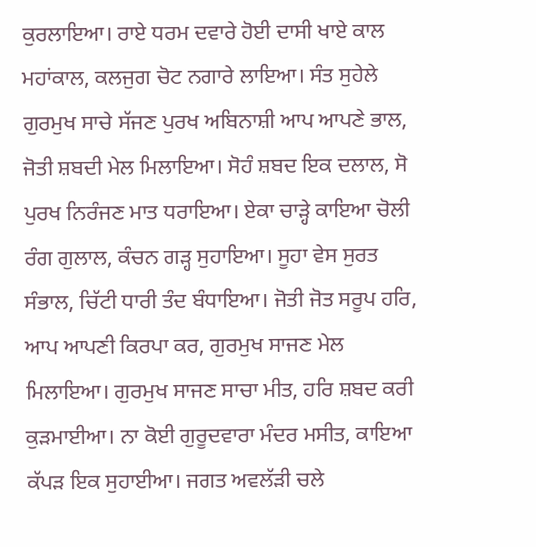ਕੁਰਲਾਇਆ। ਰਾਏ ਧਰਮ ਦਵਾਰੇ ਹੋਈ ਦਾਸੀ ਖਾਏ ਕਾਲ ਮਹਾਂਕਾਲ, ਕਲਜੁਗ ਚੋਟ ਨਗਾਰੇ ਲਾਇਆ। ਸੰਤ ਸੁਹੇਲੇ ਗੁਰਮੁਖ ਸਾਚੇ ਸੱਜਣ ਪੁਰਖ ਅਬਿਨਾਸ਼ੀ ਆਪ ਆਪਣੇ ਭਾਲ, ਜੋਤੀ ਸ਼ਬਦੀ ਮੇਲ ਮਿਲਾਇਆ। ਸੋਹੰ ਸ਼ਬਦ ਇਕ ਦਲਾਲ, ਸੋ ਪੁਰਖ ਨਿਰੰਜਣ ਮਾਤ ਧਰਾਇਆ। ਏਕਾ ਚਾੜ੍ਹੇ ਕਾਇਆ ਚੋਲੀ ਰੰਗ ਗੁਲਾਲ, ਕੰਚਨ ਗੜ੍ਹ ਸੁਹਾਇਆ। ਸੂਹਾ ਵੇਸ ਸੁਰਤ ਸੰਭਾਲ, ਚਿੱਟੀ ਧਾਰੀ ਤੰਦ ਬੰਧਾਇਆ। ਜੋਤੀ ਜੋਤ ਸਰੂਪ ਹਰਿ, ਆਪ ਆਪਣੀ ਕਿਰਪਾ ਕਰ, ਗੁਰਮੁਖ ਸਾਜਣ ਮੇਲ ਮਿਲਾਇਆ। ਗੁਰਮੁਖ ਸਾਜਣ ਸਾਚਾ ਮੀਤ, ਹਰਿ ਸ਼ਬਦ ਕਰੀ ਕੁੜਮਾਈਆ। ਨਾ ਕੋਈ ਗੁਰੂਦਵਾਰਾ ਮੰਦਰ ਮਸੀਤ, ਕਾਇਆ ਕੱਪੜ ਇਕ ਸੁਹਾਈਆ। ਜਗਤ ਅਵਲੱੜੀ ਚਲੇ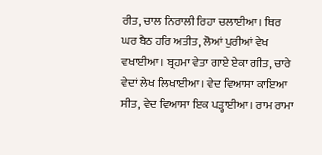ਰੀਤ, ਚਾਲ ਨਿਰਾਲੀ ਰਿਹਾ ਚਲਾਈਆ। ਥਿਰ ਘਰ ਬੈਠ ਹਰਿ ਅਤੀਤ, ਲੋਆਂ ਪੁਰੀਆਂ ਵੇਖ ਵਖਾਈਆ। ਬ੍ਰਹਮਾ ਵੇਤਾ ਗਾਏ ਏਕਾ ਗੀਤ, ਚਾਰੇ ਵੇਦਾਂ ਲੇਖ ਲਿਖਾਈਆ। ਵੇਦ ਵਿਆਸਾ ਕਾਇਆ ਸੀਤ, ਵੇਦ ਵਿਆਸਾ ਇਕ ਪੜ੍ਹਾਈਆ। ਰਾਮ ਰਾਮਾ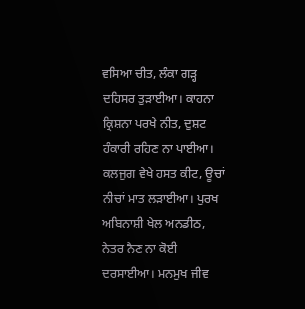ਵਸਿਆ ਚੀਤ, ਲੰਕਾ ਗੜ੍ਹ ਦਹਿਸਰ ਤੁੜਾਈਆ। ਕਾਹਨਾ ਕ੍ਰਿਸ਼ਨਾ ਪਰਖੇ ਨੀਤ, ਦੁਸ਼ਟ ਹੰਕਾਰੀ ਰਹਿਣ ਨਾ ਪਾਈਆ। ਕਲਜੁਗ ਵੇਖੇ ਹਸਤ ਕੀਟ, ਊਚਾਂ ਨੀਚਾਂ ਮਾਤ ਲੜਾਈਆ। ਪੁਰਖ ਅਬਿਨਾਸ਼ੀ ਖੇਲ ਅਨਡੀਠ, ਨੇਤਰ ਨੈਣ ਨਾ ਕੋਈ ਦਰਸਾਈਆ। ਮਨਮੁਖ ਜੀਵ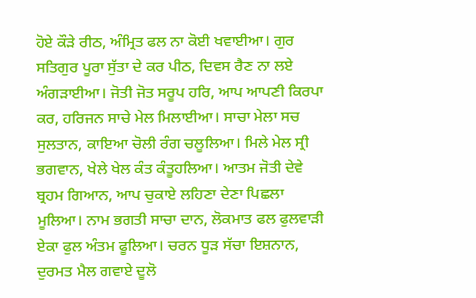ਹੋਏ ਕੌੜੇ ਰੀਠ, ਅੰਮ੍ਰਿਤ ਫਲ ਨਾ ਕੋਈ ਖਵਾਈਆ। ਗੁਰ ਸਤਿਗੁਰ ਪੂਰਾ ਸੁੱਤਾ ਦੇ ਕਰ ਪੀਠ, ਦਿਵਸ ਰੈਣ ਨਾ ਲਏ ਅੰਗੜਾਈਆ। ਜੋਤੀ ਜੋਤ ਸਰੂਪ ਹਰਿ, ਆਪ ਆਪਣੀ ਕਿਰਪਾ ਕਰ, ਹਰਿਜਨ ਸਾਚੇ ਮੇਲ ਮਿਲਾਈਆ। ਸਾਚਾ ਮੇਲਾ ਸਚ ਸੁਲਤਾਨ, ਕਾਇਆ ਚੋਲੀ ਰੰਗ ਚਲੂਲਿਆ। ਮਿਲੇ ਮੇਲ ਸ੍ਰੀ ਭਗਵਾਨ, ਖੇਲੇ ਖੇਲ ਕੰਤ ਕੰਤੂਹਲਿਆ। ਆਤਮ ਜੋਤੀ ਦੇਵੇ ਬ੍ਰਹਮ ਗਿਆਨ, ਆਪ ਚੁਕਾਏ ਲਹਿਣਾ ਦੇਣਾ ਪਿਛਲਾ ਮੂਲਿਆ। ਨਾਮ ਭਗਤੀ ਸਾਚਾ ਦਾਨ, ਲੋਕਮਾਤ ਫਲ ਫੁਲਵਾੜੀ ਏਕਾ ਫੁਲ ਅੰਤਮ ਫੂਲਿਆ। ਚਰਨ ਧੂੜ ਸੱਚਾ ਇਸ਼ਨਾਨ, ਦੁਰਮਤ ਮੈਲ ਗਵਾਏ ਦੂਲੋ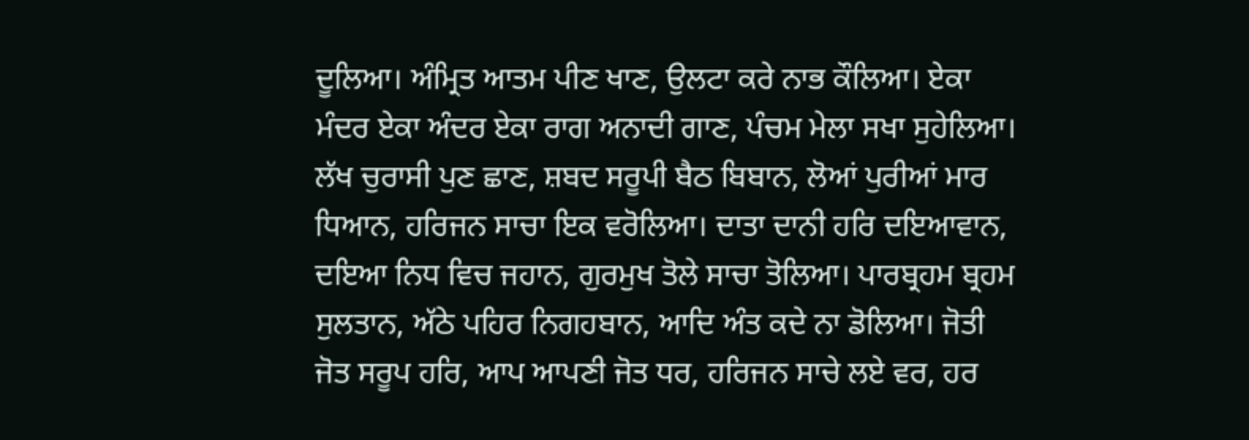ਦੂਲਿਆ। ਅੰਮ੍ਰਿਤ ਆਤਮ ਪੀਣ ਖਾਣ, ਉਲਟਾ ਕਰੇ ਨਾਭ ਕੌਲਿਆ। ਏਕਾ ਮੰਦਰ ਏਕਾ ਅੰਦਰ ਏਕਾ ਰਾਗ ਅਨਾਦੀ ਗਾਣ, ਪੰਚਮ ਮੇਲਾ ਸਖਾ ਸੁਹੇਲਿਆ। ਲੱਖ ਚੁਰਾਸੀ ਪੁਣ ਛਾਣ, ਸ਼ਬਦ ਸਰੂਪੀ ਬੈਠ ਬਿਬਾਨ, ਲੋਆਂ ਪੁਰੀਆਂ ਮਾਰ ਧਿਆਨ, ਹਰਿਜਨ ਸਾਚਾ ਇਕ ਵਰੋਲਿਆ। ਦਾਤਾ ਦਾਨੀ ਹਰਿ ਦਇਆਵਾਨ, ਦਇਆ ਨਿਧ ਵਿਚ ਜਹਾਨ, ਗੁਰਮੁਖ ਤੋਲੇ ਸਾਚਾ ਤੋਲਿਆ। ਪਾਰਬ੍ਰਹਮ ਬ੍ਰਹਮ ਸੁਲਤਾਨ, ਅੱਠੇ ਪਹਿਰ ਨਿਗਹਬਾਨ, ਆਦਿ ਅੰਤ ਕਦੇ ਨਾ ਡੋਲਿਆ। ਜੋਤੀ ਜੋਤ ਸਰੂਪ ਹਰਿ, ਆਪ ਆਪਣੀ ਜੋਤ ਧਰ, ਹਰਿਜਨ ਸਾਚੇ ਲਏ ਵਰ, ਹਰ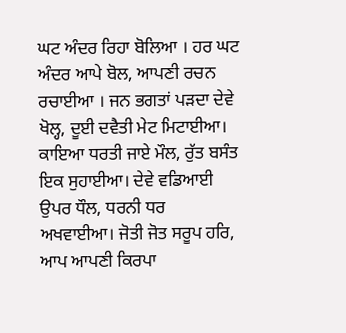ਘਟ ਅੰਦਰ ਰਿਹਾ ਬੋਲਿਆ । ਹਰ ਘਟ ਅੰਦਰ ਆਪੇ ਬੋਲ, ਆਪਣੀ ਰਚਨ ਰਚਾਈਆ । ਜਨ ਭਗਤਾਂ ਪੜਦਾ ਦੇਵੇ ਖੋਲ੍ਹ, ਦੂਈ ਦਵੈਤੀ ਮੇਟ ਮਿਟਾਈਆ। ਕਾਇਆ ਧਰਤੀ ਜਾਏ ਮੌਲ, ਰੁੱਤ ਬਸੰਤ ਇਕ ਸੁਹਾਈਆ। ਦੇਵੇ ਵਡਿਆਈ ਉਪਰ ਧੌਲ, ਧਰਨੀ ਧਰ ਅਖਵਾਈਆ। ਜੋਤੀ ਜੋਤ ਸਰੂਪ ਹਰਿ, ਆਪ ਆਪਣੀ ਕਿਰਪਾ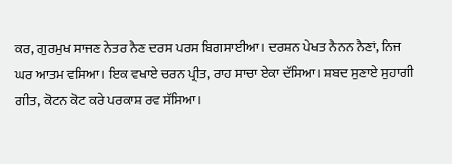ਕਰ, ਗੁਰਮੁਖ ਸਾਜਣ ਨੇਤਰ ਨੈਣ ਦਰਸ ਪਰਸ ਬਿਗਸਾਈਆ। ਦਰਸ਼ਨ ਪੇਖਤ ਨੈਨਨ ਨੈਣਾਂ, ਨਿਜ ਘਰ ਆਤਮ ਵਸਿਆ। ਇਕ ਵਖਾਏ ਚਰਨ ਪ੍ਰੀਤ, ਰਾਹ ਸਾਚਾ ਏਕਾ ਦੱਸਿਆ। ਸ਼ਬਦ ਸੁਣਾਏ ਸੁਹਾਗੀ ਗੀਤ, ਕੋਟਨ ਕੋਟ ਕਰੇ ਪਰਕਾਸ਼ ਰਵ ਸੱਸਿਆ।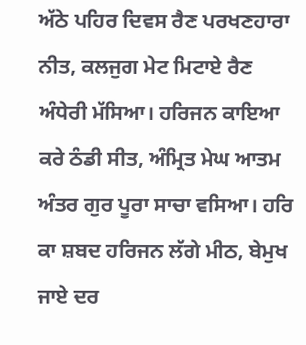ਅੱਠੇ ਪਹਿਰ ਦਿਵਸ ਰੈਣ ਪਰਖਣਹਾਰਾ ਨੀਤ, ਕਲਜੁਗ ਮੇਟ ਮਿਟਾਏ ਰੈਣ ਅੰਧੇਰੀ ਮੱਸਿਆ। ਹਰਿਜਨ ਕਾਇਆ ਕਰੇ ਠੰਡੀ ਸੀਤ, ਅੰਮ੍ਰਿਤ ਮੇਘ ਆਤਮ ਅੰਤਰ ਗੁਰ ਪੂਰਾ ਸਾਚਾ ਵਸਿਆ। ਹਰਿ ਕਾ ਸ਼ਬਦ ਹਰਿਜਨ ਲੱਗੇ ਮੀਠ, ਬੇਮੁਖ ਜਾਏ ਦਰ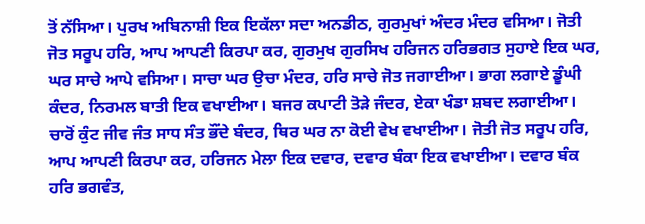ਤੋਂ ਨੱਸਿਆ। ਪੁਰਖ ਅਬਿਨਾਸ਼ੀ ਇਕ ਇਕੱਲਾ ਸਦਾ ਅਨਡੀਠ, ਗੁਰਮੁਖਾਂ ਅੰਦਰ ਮੰਦਰ ਵਸਿਆ। ਜੋਤੀ ਜੋਤ ਸਰੂਪ ਹਰਿ, ਆਪ ਆਪਣੀ ਕਿਰਪਾ ਕਰ, ਗੁਰਮੁਖ ਗੁਰਸਿਖ ਹਰਿਜਨ ਹਰਿਭਗਤ ਸੁਹਾਏ ਇਕ ਘਰ, ਘਰ ਸਾਚੇ ਆਪੇ ਵਸਿਆ। ਸਾਚਾ ਘਰ ਉਚਾ ਮੰਦਰ, ਹਰਿ ਸਾਚੇ ਜੋਤ ਜਗਾਈਆ। ਭਾਗ ਲਗਾਏ ਡੂੰਘੀ ਕੰਦਰ, ਨਿਰਮਲ ਬਾਤੀ ਇਕ ਵਖਾਈਆ। ਬਜਰ ਕਪਾਟੀ ਤੋੜੇ ਜੰਦਰ, ਏਕਾ ਖੰਡਾ ਸ਼ਬਦ ਲਗਾਈਆ। ਚਾਰੋਂ ਕੁੰਟ ਜੀਵ ਜੰਤ ਸਾਧ ਸੰਤ ਭੌਂਦੇ ਬੰਦਰ, ਥਿਰ ਘਰ ਨਾ ਕੋਈ ਵੇਖ ਵਖਾਈਆ। ਜੋਤੀ ਜੋਤ ਸਰੂਪ ਹਰਿ, ਆਪ ਆਪਣੀ ਕਿਰਪਾ ਕਰ, ਹਰਿਜਨ ਮੇਲਾ ਇਕ ਦਵਾਰ, ਦਵਾਰ ਬੰਕਾ ਇਕ ਵਖਾਈਆ। ਦਵਾਰ ਬੰਕ ਹਰਿ ਭਗਵੰਤ,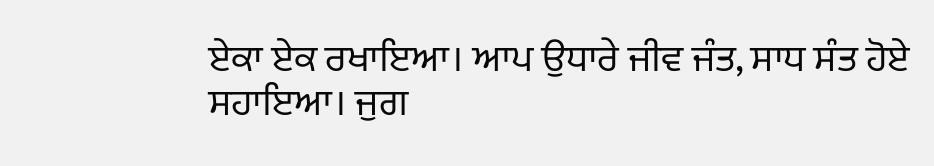ਏਕਾ ਏਕ ਰਖਾਇਆ। ਆਪ ਉਧਾਰੇ ਜੀਵ ਜੰਤ, ਸਾਧ ਸੰਤ ਹੋਏ ਸਹਾਇਆ। ਜੁਗ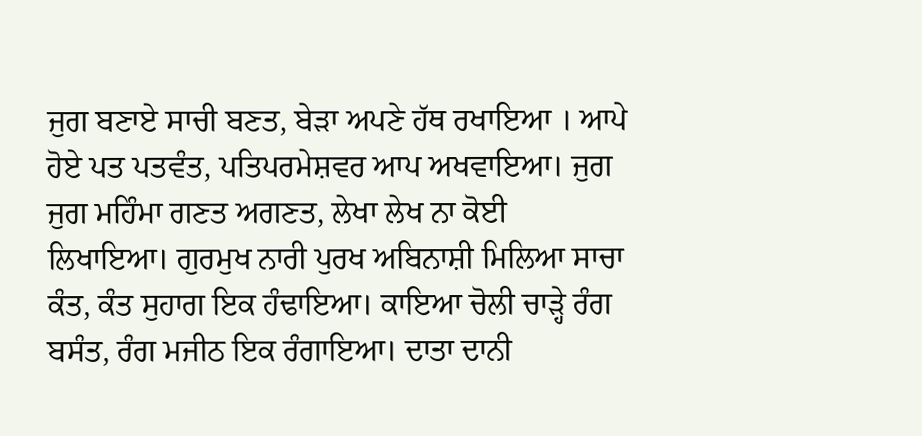ਜੁਗ ਬਣਾਏ ਸਾਚੀ ਬਣਤ, ਬੇੜਾ ਅਪਣੇ ਹੱਥ ਰਖਾਇਆ । ਆਪੇ ਹੋਏ ਪਤ ਪਤਵੰਤ, ਪਤਿਪਰਮੇਸ਼ਵਰ ਆਪ ਅਖਵਾਇਆ। ਜੁਗ ਜੁਗ ਮਹਿੰਮਾ ਗਣਤ ਅਗਣਤ, ਲੇਖਾ ਲੇਖ ਨਾ ਕੋਈ ਲਿਖਾਇਆ। ਗੁਰਮੁਖ ਨਾਰੀ ਪੁਰਖ ਅਬਿਨਾਸ਼ੀ ਮਿਲਿਆ ਸਾਚਾ ਕੰਤ, ਕੰਤ ਸੁਹਾਗ ਇਕ ਹੰਢਾਇਆ। ਕਾਇਆ ਚੋਲੀ ਚਾੜ੍ਹੇ ਰੰਗ ਬਸੰਤ, ਰੰਗ ਮਜੀਠ ਇਕ ਰੰਗਾਇਆ। ਦਾਤਾ ਦਾਨੀ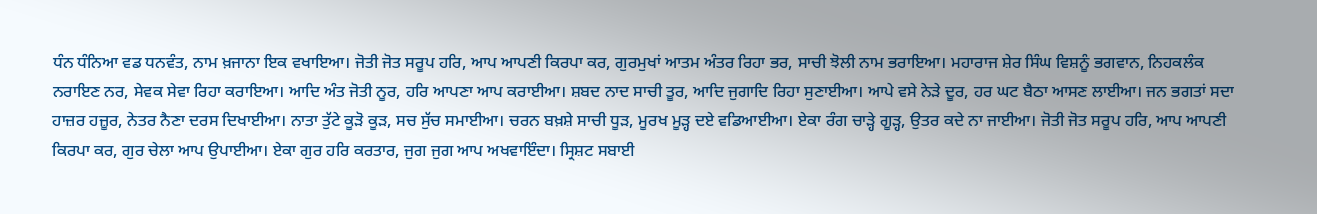ਧੰਨ ਧੰਨਿਆ ਵਡ ਧਨਵੰਤ, ਨਾਮ ਖ਼ਜਾਨਾ ਇਕ ਵਖਾਇਆ। ਜੋਤੀ ਜੋਤ ਸਰੂਪ ਹਰਿ, ਆਪ ਆਪਣੀ ਕਿਰਪਾ ਕਰ, ਗੁਰਮੁਖਾਂ ਆਤਮ ਅੰਤਰ ਰਿਹਾ ਭਰ, ਸਾਚੀ ਝੋਲੀ ਨਾਮ ਭਰਾਇਆ। ਮਹਾਰਾਜ ਸ਼ੇਰ ਸਿੰਘ ਵਿਸ਼ਨੂੰ ਭਗਵਾਨ, ਨਿਹਕਲੰਕ ਨਰਾਇਣ ਨਰ, ਸੇਵਕ ਸੇਵਾ ਰਿਹਾ ਕਰਾਇਆ। ਆਦਿ ਅੰਤ ਜੋਤੀ ਨੂਰ, ਹਰਿ ਆਪਣਾ ਆਪ ਕਰਾਈਆ। ਸ਼ਬਦ ਨਾਦ ਸਾਚੀ ਤੂਰ, ਆਦਿ ਜੁਗਾਦਿ ਰਿਹਾ ਸੁਣਾਈਆ। ਆਪੇ ਵਸੇ ਨੇੜੇ ਦੂਰ, ਹਰ ਘਟ ਬੈਠਾ ਆਸਣ ਲਾਈਆ। ਜਨ ਭਗਤਾਂ ਸਦਾ ਹਾਜ਼ਰ ਹਜ਼ੂਰ, ਨੇਤਰ ਨੈਣਾ ਦਰਸ ਦਿਖਾਈਆ। ਨਾਤਾ ਤੁੱਟੇ ਕੂੜੋ ਕੂੜ, ਸਚ ਸੁੱਚ ਸਮਾਈਆ। ਚਰਨ ਬਖ਼ਸ਼ੇ ਸਾਚੀ ਧੂੜ, ਮੂਰਖ ਮੂੜ੍ਹ ਦਏ ਵਡਿਆਈਆ। ਏਕਾ ਰੰਗ ਚਾੜ੍ਹੇ ਗੂੜ੍ਹ, ਉਤਰ ਕਦੇ ਨਾ ਜਾਈਆ। ਜੋਤੀ ਜੋਤ ਸਰੂਪ ਹਰਿ, ਆਪ ਆਪਣੀ ਕਿਰਪਾ ਕਰ, ਗੁਰ ਚੇਲਾ ਆਪ ਉਪਾਈਆ। ਏਕਾ ਗੁਰ ਹਰਿ ਕਰਤਾਰ, ਜੁਗ ਜੁਗ ਆਪ ਅਖਵਾਇੰਦਾ। ਸ੍ਰਿਸ਼ਟ ਸਬਾਈ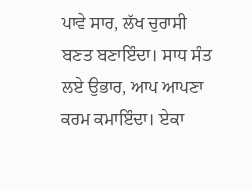ਪਾਵੇ ਸਾਰ, ਲੱਖ ਚੁਰਾਸੀ ਬਣਤ ਬਣਾਇੰਦਾ। ਸਾਧ ਸੰਤ ਲਏ ਉਭਾਰ, ਆਪ ਆਪਣਾ ਕਰਮ ਕਮਾਇੰਦਾ। ਏਕਾ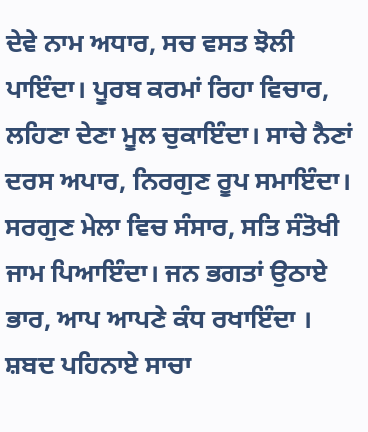ਦੇਵੇ ਨਾਮ ਅਧਾਰ, ਸਚ ਵਸਤ ਝੋਲੀ ਪਾਇੰਦਾ। ਪੂਰਬ ਕਰਮਾਂ ਰਿਹਾ ਵਿਚਾਰ, ਲਹਿਣਾ ਦੇਣਾ ਮੂਲ ਚੁਕਾਇੰਦਾ। ਸਾਚੇ ਨੈਣਾਂ ਦਰਸ ਅਪਾਰ, ਨਿਰਗੁਣ ਰੂਪ ਸਮਾਇੰਦਾ। ਸਰਗੁਣ ਮੇਲਾ ਵਿਚ ਸੰਸਾਰ, ਸਤਿ ਸੰਤੋਖੀ ਜਾਮ ਪਿਆਇੰਦਾ। ਜਨ ਭਗਤਾਂ ਉਠਾਏ ਭਾਰ, ਆਪ ਆਪਣੇ ਕੰਧ ਰਖਾਇੰਦਾ । ਸ਼ਬਦ ਪਹਿਨਾਏ ਸਾਚਾ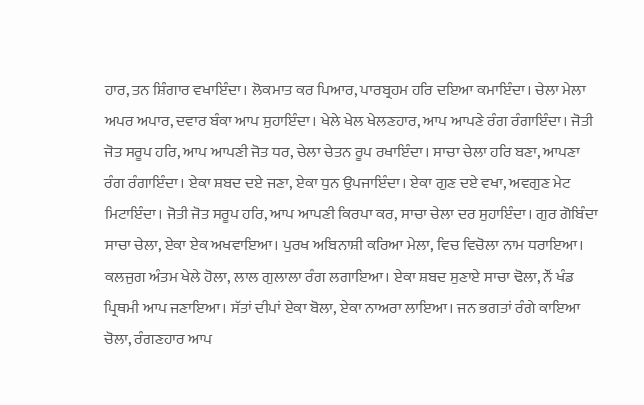ਹਾਰ, ਤਨ ਸ਼ਿੰਗਾਰ ਵਖਾਇੰਦਾ। ਲੋਕਮਾਤ ਕਰ ਪਿਆਰ, ਪਾਰਬ੍ਰਹਮ ਹਰਿ ਦਇਆ ਕਮਾਇੰਦਾ। ਚੇਲਾ ਮੇਲਾ ਅਪਰ ਅਪਾਰ, ਦਵਾਰ ਬੰਕਾ ਆਪ ਸੁਹਾਇੰਦਾ। ਖੇਲੇ ਖੇਲ ਖੇਲਣਹਾਰ, ਆਪ ਆਪਣੇ ਰੰਗ ਰੰਗਾਇੰਦਾ। ਜੋਤੀ ਜੋਤ ਸਰੂਪ ਹਰਿ, ਆਪ ਆਪਣੀ ਜੋਤ ਧਰ, ਚੇਲਾ ਚੇਤਨ ਰੂਪ ਰਖਾਇੰਦਾ। ਸਾਚਾ ਚੇਲਾ ਹਰਿ ਬਣਾ, ਆਪਣਾ ਰੰਗ ਰੰਗਾਇੰਦਾ। ਏਕਾ ਸ਼ਬਦ ਦਏ ਜਣਾ, ਏਕਾ ਧੁਨ ਉਪਜਾਇੰਦਾ। ਏਕਾ ਗੁਣ ਦਏ ਵਖਾ, ਅਵਗੁਣ ਮੇਟ ਮਿਟਾਇੰਦਾ। ਜੋਤੀ ਜੋਤ ਸਰੂਪ ਹਰਿ, ਆਪ ਆਪਣੀ ਕਿਰਪਾ ਕਰ, ਸਾਚਾ ਚੇਲਾ ਦਰ ਸੁਹਾਇੰਦਾ। ਗੁਰ ਗੋਬਿੰਦਾ ਸਾਚਾ ਚੇਲਾ, ਏਕਾ ਏਕ ਅਖਵਾਇਆ। ਪੁਰਖ ਅਬਿਨਾਸ਼ੀ ਕਰਿਆ ਮੇਲਾ, ਵਿਚ ਵਿਚੋਲਾ ਨਾਮ ਧਰਾਇਆ। ਕਲਜੁਗ ਅੰਤਮ ਖੇਲੇ ਹੋਲਾ, ਲਾਲ ਗੁਲਾਲਾ ਰੰਗ ਲਗਾਇਆ। ਏਕਾ ਸ਼ਬਦ ਸੁਣਾਏ ਸਾਚਾ ਢੋਲਾ, ਨੌਂ ਖੰਡ ਪ੍ਰਿਥਮੀ ਆਪ ਜਣਾਇਆ। ਸੱਤਾਂ ਦੀਪਾਂ ਏਕਾ ਬੋਲਾ, ਏਕਾ ਨਾਅਰਾ ਲਾਇਆ। ਜਨ ਭਗਤਾਂ ਰੰਗੇ ਕਾਇਆ ਚੋਲਾ, ਰੰਗਣਹਾਰ ਆਪ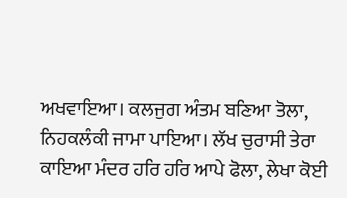ਅਖਵਾਇਆ। ਕਲਜੁਗ ਅੰਤਮ ਬਣਿਆ ਤੋਲਾ, ਨਿਹਕਲੰਕੀ ਜਾਮਾ ਪਾਇਆ। ਲੱਖ ਚੁਰਾਸੀ ਤੇਰਾ ਕਾਇਆ ਮੰਦਰ ਹਰਿ ਹਰਿ ਆਪੇ ਫੋਲਾ, ਲੇਖਾ ਕੋਈ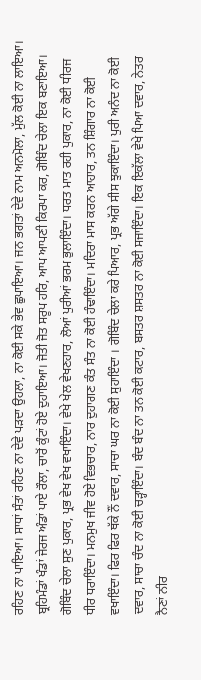ਰਹਿਣ ਨਾ ਪਾਇਆ। ਸਾਧਾਂ ਸੰਤਾਂ ਰਹਿਣ ਨਾ ਦੇਵੇ ਪੜਦਾ ਉਹਲਾ, ਨਾ ਕੋਈ ਸਕੇ ਭੇਵ ਛੁਪਾਇਆ। ਜਨ ਭਗਤਾਂ ਦੇਵੇ ਨਾਮ ਅਨਮੋਲਾ, ਮੁੱਲ ਕੋਈ ਨਾ ਲਾਇਆ। ਬ੍ਰਹਿਮੰਡਾਂ ਖੰਡਾਂ ਜੇਰਜ ਅੰਡਾਂ ਪਾਏ ਰੌਲਾ, ਚਾਰੋਂ ਕੁੰਟਾਂ ਹੋਏ ਦੁਹਾਇਆ। ਜੋਤੀ ਜੋਤ ਸਰੂਪ ਹਰਿ, ਆਪ ਆਪਣੀ ਕਿਰਪਾ ਕਰ, ਗੋਬਿੰਦ ਚੇਲਾ ਇਕ ਬਣਾਇਆ। ਗੋਬਿੰਦ ਚੇਲਾ ਸੁਣ ਪੁਕਾਰ, ਪ੍ਰਭ ਵੇਖ ਵੇਖ ਵਖਾਇੰਦਾ। ਵੇਖੇ ਖੇਲ ਵੇਖਣਹਾਰ, ਲੋਆਂ ਪੁਰੀਆਂ ਭਰਮ ਭੁਲਾਇੰਦਾ। ਧਰਤ ਮਾਤ ਰਹੀ ਪੁਕਾਰ, ਨਾ ਕੋਈ ਧੀਰਜ ਧੀਰ ਧਰਾਇੰਦਾ। ਮਨਮੁਖ ਜੀਵ ਹੋਏ ਵਿਭਚਾਰ, ਨਾਰ ਦੁਹਾਗਣ ਕੰਤ ਸੰਤ ਨਾ ਕੋਈ ਹੰਢਾਇੰਦਾ। ਮਦਿਰਾ ਮਾਸ ਕਰਨ ਆਹਾਰ, ਤਨ ਸ਼ਿੰਗਾਰ ਨਾ ਕੋਈ ਵਖਾਇੰਦਾ। ਫਿਰ ਫਿਰ ਥੱਕੇ ਨੌਂ ਦਵਾਰ, ਸਾਚਾ ਘਰ ਨਾ ਕੋਈ ਸੁਹਾਇੰਦਾ । ਗੋਬਿੰਦ ਚੇਲਾ ਕਰੇ ਪਿਆਰ, ਪ੍ਰਭ ਅੱਗੇ ਸੀਸ ਝੁਕਾਇੰਦਾ। ਪੁਰੀ ਅਨੰਦ ਨਾ ਕੋਈ ਦਵਾਰ, ਸਾਚਾ ਚੰਦ ਨਾ ਕੋਈ ਚੜ੍ਹਾਇੰਦਾ। ਬੰਦ ਬੰਦ ਨਾ ਤਨ ਕੋਈ ਕਟਾਰ, ਬਸਤਰ ਸ਼ਸਤਰ ਨਾ ਕੋਈ ਸਜਾਇੰਦਾ। ਇਕ ਇਕੱਲਾ ਵੇਖੇ ਪਿਆ ਦਵਾਰ, ਨੇਤਰ ਨੈਣਾਂ ਨੀਰ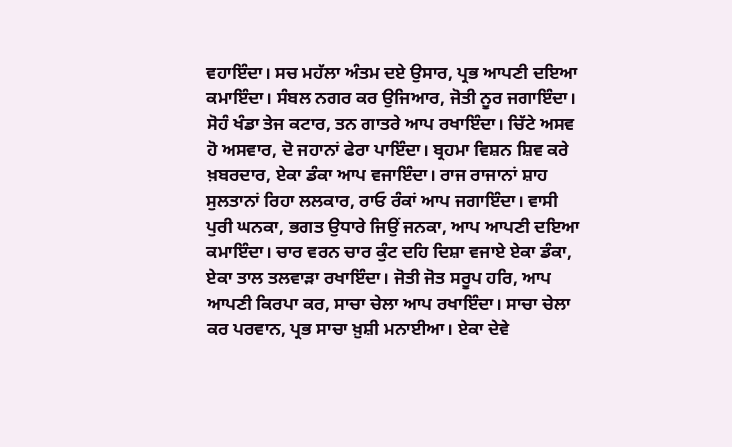ਵਹਾਇੰਦਾ। ਸਚ ਮਹੱਲਾ ਅੰਤਮ ਦਏ ਉਸਾਰ, ਪ੍ਰਭ ਆਪਣੀ ਦਇਆ ਕਮਾਇੰਦਾ। ਸੰਬਲ ਨਗਰ ਕਰ ਉਜਿਆਰ, ਜੋਤੀ ਨੂਰ ਜਗਾਇੰਦਾ। ਸੋਹੰ ਖੰਡਾ ਤੇਜ ਕਟਾਰ, ਤਨ ਗਾਤਰੇ ਆਪ ਰਖਾਇੰਦਾ। ਚਿੱਟੇ ਅਸਵ ਹੋ ਅਸਵਾਰ, ਦੋ ਜਹਾਨਾਂ ਫੇਰਾ ਪਾਇੰਦਾ। ਬ੍ਰਹਮਾ ਵਿਸ਼ਨ ਸ਼ਿਵ ਕਰੇ ਖ਼ਬਰਦਾਰ, ਏਕਾ ਡੰਕਾ ਆਪ ਵਜਾਇੰਦਾ। ਰਾਜ ਰਾਜਾਨਾਂ ਸ਼ਾਹ ਸੁਲਤਾਨਾਂ ਰਿਹਾ ਲਲਕਾਰ, ਰਾਓ ਰੰਕਾਂ ਆਪ ਜਗਾਇੰਦਾ। ਵਾਸੀ ਪੁਰੀ ਘਨਕਾ, ਭਗਤ ਉਧਾਰੇ ਜਿਉਂ ਜਨਕਾ, ਆਪ ਆਪਣੀ ਦਇਆ ਕਮਾਇੰਦਾ। ਚਾਰ ਵਰਨ ਚਾਰ ਕੁੰਟ ਦਹਿ ਦਿਸ਼ਾ ਵਜਾਏ ਏਕਾ ਡੰਕਾ, ਏਕਾ ਤਾਲ ਤਲਵਾੜਾ ਰਖਾਇੰਦਾ। ਜੋਤੀ ਜੋਤ ਸਰੂਪ ਹਰਿ, ਆਪ ਆਪਣੀ ਕਿਰਪਾ ਕਰ, ਸਾਚਾ ਚੇਲਾ ਆਪ ਰਖਾਇੰਦਾ। ਸਾਚਾ ਚੇਲਾ ਕਰ ਪਰਵਾਨ, ਪ੍ਰਭ ਸਾਚਾ ਖ਼ੁਸ਼ੀ ਮਨਾਈਆ। ਏਕਾ ਦੇਵੇ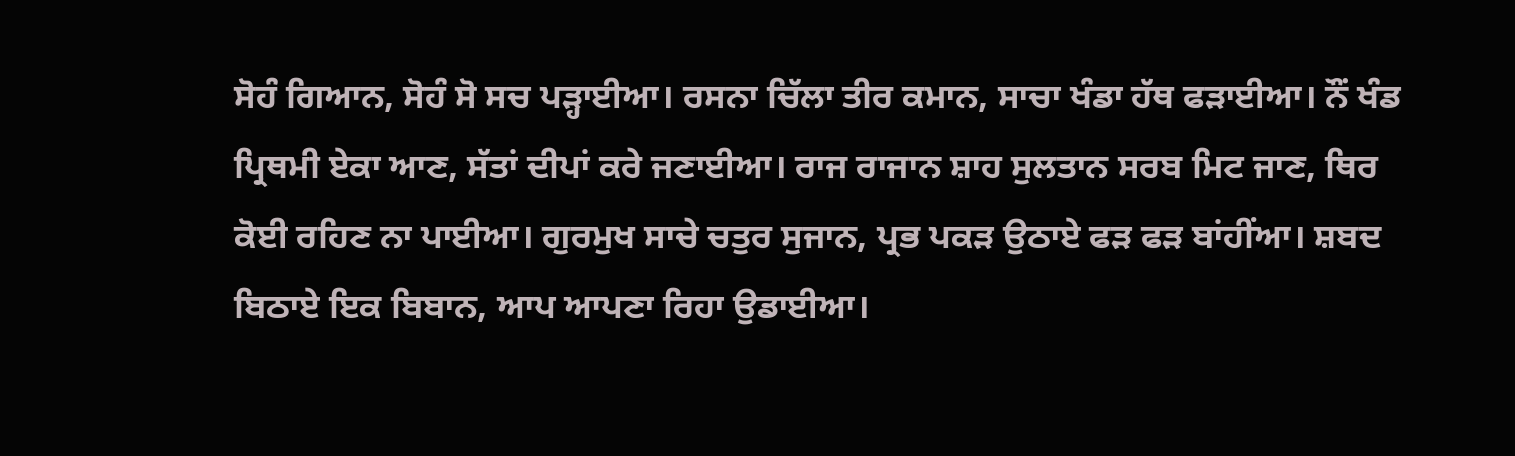ਸੋਹੰ ਗਿਆਨ, ਸੋਹੰ ਸੋ ਸਚ ਪੜ੍ਹਾਈਆ। ਰਸਨਾ ਚਿੱਲਾ ਤੀਰ ਕਮਾਨ, ਸਾਚਾ ਖੰਡਾ ਹੱਥ ਫੜਾਈਆ। ਨੌਂ ਖੰਡ ਪ੍ਰਿਥਮੀ ਏਕਾ ਆਣ, ਸੱਤਾਂ ਦੀਪਾਂ ਕਰੇ ਜਣਾਈਆ। ਰਾਜ ਰਾਜਾਨ ਸ਼ਾਹ ਸੁਲਤਾਨ ਸਰਬ ਮਿਟ ਜਾਣ, ਥਿਰ ਕੋਈ ਰਹਿਣ ਨਾ ਪਾਈਆ। ਗੁਰਮੁਖ ਸਾਚੇ ਚਤੁਰ ਸੁਜਾਨ, ਪ੍ਰਭ ਪਕੜ ਉਠਾਏ ਫੜ ਫੜ ਬਾਂਹੀਂਆ। ਸ਼ਬਦ ਬਿਠਾਏ ਇਕ ਬਿਬਾਨ, ਆਪ ਆਪਣਾ ਰਿਹਾ ਉਡਾਈਆ।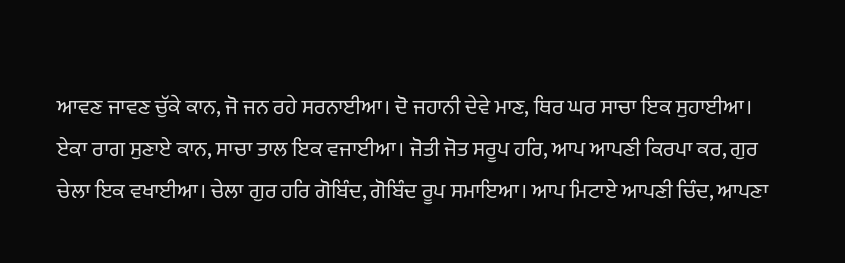ਆਵਣ ਜਾਵਣ ਚੁੱਕੇ ਕਾਨ, ਜੋ ਜਨ ਰਹੇ ਸਰਨਾਈਆ। ਦੋ ਜਹਾਨੀ ਦੇਵੇ ਮਾਣ, ਥਿਰ ਘਰ ਸਾਚਾ ਇਕ ਸੁਹਾਈਆ। ਏਕਾ ਰਾਗ ਸੁਣਾਏ ਕਾਨ, ਸਾਚਾ ਤਾਲ ਇਕ ਵਜਾਈਆ। ਜੋਤੀ ਜੋਤ ਸਰੂਪ ਹਰਿ, ਆਪ ਆਪਣੀ ਕਿਰਪਾ ਕਰ, ਗੁਰ ਚੇਲਾ ਇਕ ਵਖਾਈਆ। ਚੇਲਾ ਗੁਰ ਹਰਿ ਗੋਬਿੰਦ, ਗੋਬਿੰਦ ਰੂਪ ਸਮਾਇਆ। ਆਪ ਮਿਟਾਏ ਆਪਣੀ ਚਿੰਦ, ਆਪਣਾ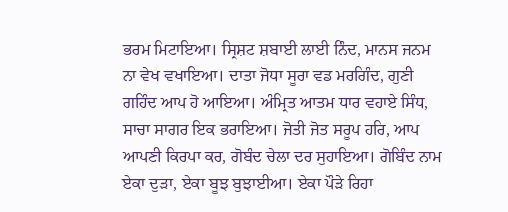ਭਰਮ ਮਿਟਾਇਆ। ਸ੍ਰਿਸ਼ਟ ਸ਼ਬਾਈ ਲਾਈ ਨਿੰਦ, ਮਾਨਸ ਜਨਮ ਨਾ ਵੇਖ ਵਖਾਇਆ। ਦਾਤਾ ਜੋਧਾ ਸੂਰਾ ਵਡ ਮਰਗਿੰਦ, ਗੁਣੀ ਗਹਿੰਦ ਆਪ ਹੋ ਆਇਆ। ਅੰਮ੍ਰਿਤ ਆਤਮ ਧਾਰ ਵਹਾਏ ਸਿੰਧ, ਸਾਚਾ ਸਾਗਰ ਇਕ ਭਰਾਇਆ। ਜੋਤੀ ਜੋਤ ਸਰੂਪ ਹਰਿ, ਆਪ ਆਪਣੀ ਕਿਰਪਾ ਕਰ, ਗੋਬੰਦ ਚੇਲਾ ਦਰ ਸੁਹਾਇਆ। ਗੋਬਿੰਦ ਨਾਮ ਏਕਾ ਦੁੜਾ, ਏਕਾ ਬੂਝ ਬੁਝਾਈਆ। ਏਕਾ ਪੌੜੇ ਰਿਹਾ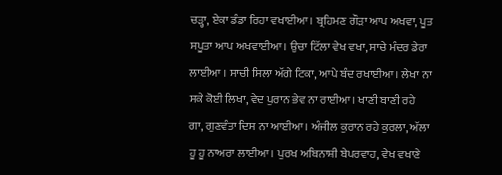ਚੜ੍ਹਾ, ਏਕਾ ਡੰਡਾ ਰਿਹਾ ਵਖਾਈਆ। ਬ੍ਰਹਿਮਣ ਗੌੜਾ ਆਪ ਅਖਵਾ, ਪੂਤ ਸਪੂਤਾ ਆਪ ਅਖਵਾਈਆ। ਉਚਾ ਟਿੱਲਾ ਵੇਖ ਵਖਾ, ਸਾਚੇ ਮੰਦਰ ਡੇਰਾ ਲਾਈਆ । ਸਾਚੀ ਸਿਲਾ ਅੱਗੇ ਟਿਕਾ, ਆਪੇ ਬੰਦ ਰਖਾਈਆ। ਲੇਖਾ ਨਾ ਸਕੇ ਕੋਈ ਲਿਖਾ, ਵੇਦ ਪੁਰਾਨ ਭੇਵ ਨਾ ਰਾਈਆ। ਖਾਣੀ ਬਾਣੀ ਰਹੇ ਗਾ, ਗੁਣਵੰਤਾ ਦਿਸ ਨਾ ਆਈਆ। ਅੰਜੀਲ ਕੁਰਾਨ ਰਹੇ ਕੁਰਲਾ, ਅੱਲਾ ਹੂ ਹੂ ਨਾਅਰਾ ਲਾਈਆ। ਪੁਰਖ ਅਬਿਨਾਸ਼ੀ ਬੇਪਰਵਾਹ, ਵੇਖ ਵਖਾਣੇ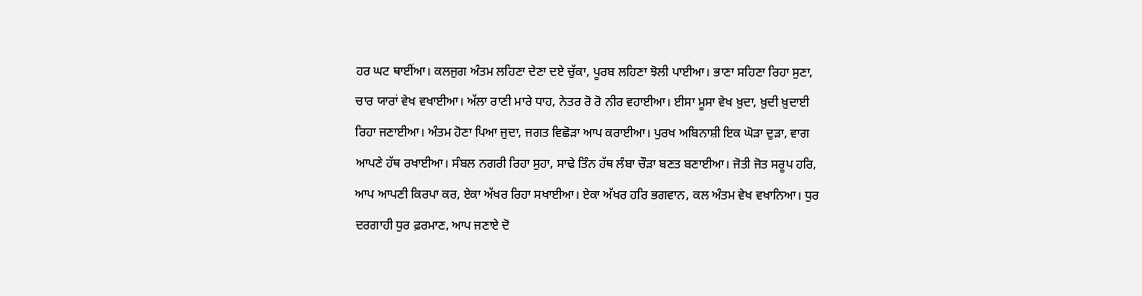ਹਰ ਘਟ ਥਾਈਂਆ। ਕਲਜੁਗ ਅੰਤਮ ਲਹਿਣਾ ਦੇਣਾ ਦਏ ਚੁੱਕਾ, ਪੂਰਬ ਲਹਿਣਾ ਝੋਲੀ ਪਾਈਆ। ਭਾਣਾ ਸਹਿਣਾ ਰਿਹਾ ਸੁਣਾ, ਚਾਰ ਯਾਰਾਂ ਵੇਖ ਵਖਾਈਆ। ਅੱਲਾ ਰਾਣੀ ਮਾਰੇ ਧਾਹ, ਨੇਤਰ ਰੋ ਰੋ ਨੀਰ ਵਹਾਈਆ। ਈਸਾ ਮੂਸਾ ਵੇਖ ਖ਼ੁਦਾ, ਖ਼ੁਦੀ ਖ਼ੁਦਾਈ ਰਿਹਾ ਜਣਾਈਆ। ਅੰਤਮ ਹੋਣਾ ਪਿਆ ਜੁਦਾ, ਜਗਤ ਵਿਛੋੜਾ ਆਪ ਕਰਾਈਆ। ਪੁਰਖ ਅਬਿਨਾਸ਼ੀ ਇਕ ਘੋੜਾ ਦੁੜਾ, ਵਾਗ ਆਪਣੇ ਹੱਥ ਰਖਾਈਆ। ਸੰਬਲ ਨਗਰੀ ਰਿਹਾ ਸੁਹਾ, ਸਾਢੇ ਤਿੰਨ ਹੱਥ ਲੰਬਾ ਚੌੜਾ ਬਣਤ ਬਣਾਈਆ। ਜੋਤੀ ਜੋਤ ਸਰੂਪ ਹਰਿ, ਆਪ ਆਪਣੀ ਕਿਰਪਾ ਕਰ, ਏਕਾ ਅੱਖਰ ਰਿਹਾ ਸਖਾਈਆ। ਏਕਾ ਅੱਖਰ ਹਰਿ ਭਗਵਾਨ, ਕਲ ਅੰਤਮ ਵੇਖ ਵਖਾਨਿਆ। ਧੁਰ ਦਰਗਾਹੀ ਧੁਰ ਫ਼ਰਮਾਣ, ਆਪ ਜਣਾਏ ਦੋ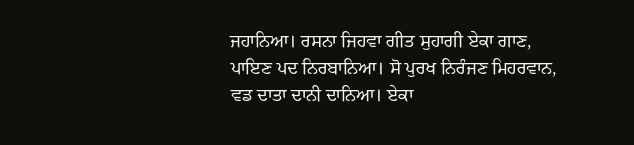ਜਹਾਨਿਆ। ਰਸਨਾ ਜਿਹਵਾ ਗੀਤ ਸੁਹਾਗੀ ਏਕਾ ਗਾਣ, ਪਾਇਣ ਪਦ ਨਿਰਬਾਨਿਆ। ਸੋ ਪੁਰਖ ਨਿਰੰਜਣ ਮਿਹਰਵਾਨ, ਵਡ ਦਾਤਾ ਦਾਨੀ ਦਾਨਿਆ। ਏਕਾ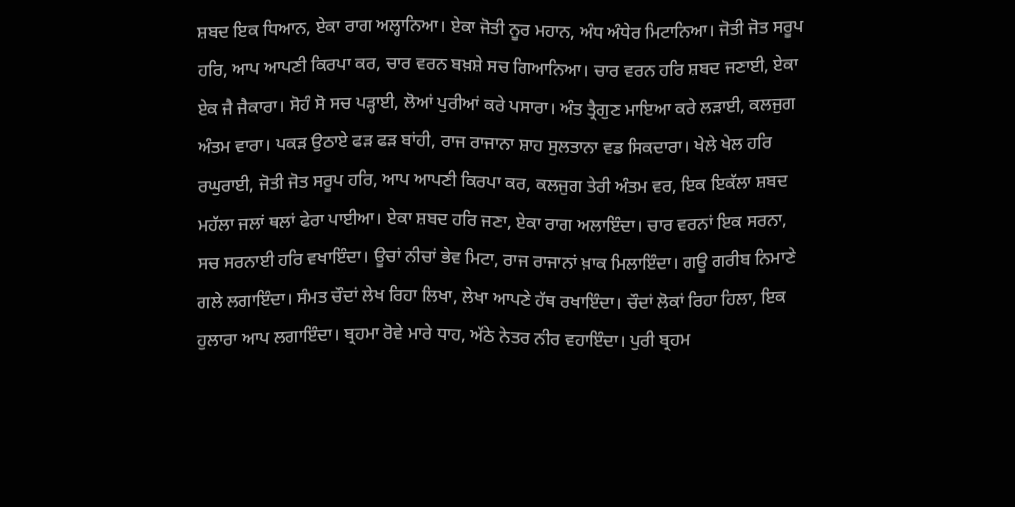ਸ਼ਬਦ ਇਕ ਧਿਆਨ, ਏਕਾ ਰਾਗ ਅਲ੍ਹਾਨਿਆ। ਏਕਾ ਜੋਤੀ ਨੂਰ ਮਹਾਨ, ਅੰਧ ਅੰਧੇਰ ਮਿਟਾਨਿਆ। ਜੋਤੀ ਜੋਤ ਸਰੂਪ ਹਰਿ, ਆਪ ਆਪਣੀ ਕਿਰਪਾ ਕਰ, ਚਾਰ ਵਰਨ ਬਖ਼ਸ਼ੇ ਸਚ ਗਿਆਨਿਆ। ਚਾਰ ਵਰਨ ਹਰਿ ਸ਼ਬਦ ਜਣਾਈ, ਏਕਾ ਏਕ ਜੈ ਜੈਕਾਰਾ। ਸੋਹੰ ਸੋ ਸਚ ਪੜ੍ਹਾਈ, ਲੋਆਂ ਪੁਰੀਆਂ ਕਰੇ ਪਸਾਰਾ। ਅੰਤ ਤ੍ਰੈਗੁਣ ਮਾਇਆ ਕਰੇ ਲੜਾਈ, ਕਲਜੁਗ ਅੰਤਮ ਵਾਰਾ। ਪਕੜ ਉਠਾਏ ਫੜ ਫੜ ਬਾਂਹੀ, ਰਾਜ ਰਾਜਾਨਾ ਸ਼ਾਹ ਸੁਲਤਾਨਾ ਵਡ ਸਿਕਦਾਰਾ। ਖੇਲੇ ਖੇਲ ਹਰਿ ਰਘੁਰਾਈ, ਜੋਤੀ ਜੋਤ ਸਰੂਪ ਹਰਿ, ਆਪ ਆਪਣੀ ਕਿਰਪਾ ਕਰ, ਕਲਜੁਗ ਤੇਰੀ ਅੰਤਮ ਵਰ, ਇਕ ਇਕੱਲਾ ਸ਼ਬਦ ਮਹੱਲਾ ਜਲਾਂ ਥਲਾਂ ਫੇਰਾ ਪਾਈਆ। ਏਕਾ ਸ਼ਬਦ ਹਰਿ ਜਣਾ, ਏਕਾ ਰਾਗ ਅਲਾਇੰਦਾ। ਚਾਰ ਵਰਨਾਂ ਇਕ ਸਰਨਾ, ਸਚ ਸਰਨਾਈ ਹਰਿ ਵਖਾਇੰਦਾ। ਊਚਾਂ ਨੀਚਾਂ ਭੇਵ ਮਿਟਾ, ਰਾਜ ਰਾਜਾਨਾਂ ਖ਼ਾਕ ਮਿਲਾਇੰਦਾ। ਗਊ ਗਰੀਬ ਨਿਮਾਣੇ ਗਲੇ ਲਗਾਇੰਦਾ। ਸੰਮਤ ਚੌਦਾਂ ਲੇਖ ਰਿਹਾ ਲਿਖਾ, ਲੇਖਾ ਆਪਣੇ ਹੱਥ ਰਖਾਇੰਦਾ। ਚੌਦਾਂ ਲੋਕਾਂ ਰਿਹਾ ਹਿਲਾ, ਇਕ ਹੁਲਾਰਾ ਆਪ ਲਗਾਇੰਦਾ। ਬ੍ਰਹਮਾ ਰੋਵੇ ਮਾਰੇ ਧਾਹ, ਅੱਠੇ ਨੇਤਰ ਨੀਰ ਵਹਾਇੰਦਾ। ਪੁਰੀ ਬ੍ਰਹਮ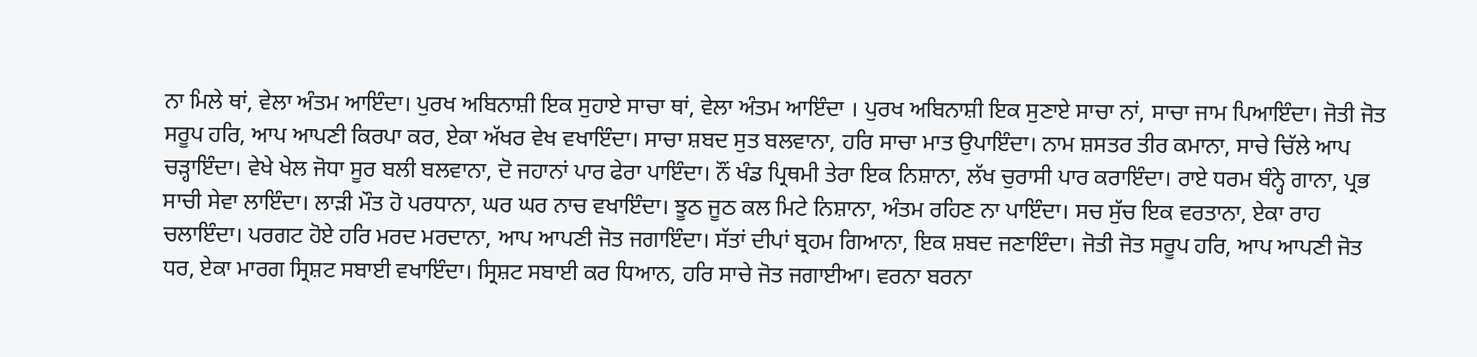ਨਾ ਮਿਲੇ ਥਾਂ, ਵੇਲਾ ਅੰਤਮ ਆਇੰਦਾ। ਪੁਰਖ ਅਬਿਨਾਸ਼ੀ ਇਕ ਸੁਹਾਏ ਸਾਚਾ ਥਾਂ, ਵੇਲਾ ਅੰਤਮ ਆਇੰਦਾ । ਪੁਰਖ ਅਬਿਨਾਸ਼ੀ ਇਕ ਸੁਣਾਏ ਸਾਚਾ ਨਾਂ, ਸਾਚਾ ਜਾਮ ਪਿਆਇੰਦਾ। ਜੋਤੀ ਜੋਤ ਸਰੂਪ ਹਰਿ, ਆਪ ਆਪਣੀ ਕਿਰਪਾ ਕਰ, ਏਕਾ ਅੱਖਰ ਵੇਖ ਵਖਾਇੰਦਾ। ਸਾਚਾ ਸ਼ਬਦ ਸੁਤ ਬਲਵਾਨਾ, ਹਰਿ ਸਾਚਾ ਮਾਤ ਉਪਾਇੰਦਾ। ਨਾਮ ਸ਼ਸਤਰ ਤੀਰ ਕਮਾਨਾ, ਸਾਚੇ ਚਿੱਲੇ ਆਪ ਚੜ੍ਹਾਇੰਦਾ। ਵੇਖੇ ਖੇਲ ਜੋਧਾ ਸੂਰ ਬਲੀ ਬਲਵਾਨਾ, ਦੋ ਜਹਾਨਾਂ ਪਾਰ ਫੇਰਾ ਪਾਇੰਦਾ। ਨੌਂ ਖੰਡ ਪ੍ਰਿਥਮੀ ਤੇਰਾ ਇਕ ਨਿਸ਼ਾਨਾ, ਲੱਖ ਚੁਰਾਸੀ ਪਾਰ ਕਰਾਇੰਦਾ। ਰਾਏ ਧਰਮ ਬੰਨ੍ਹੇ ਗਾਨਾ, ਪ੍ਰਭ ਸਾਚੀ ਸੇਵਾ ਲਾਇੰਦਾ। ਲਾੜੀ ਮੌਤ ਹੋ ਪਰਧਾਨਾ, ਘਰ ਘਰ ਨਾਚ ਵਖਾਇੰਦਾ। ਝੂਠ ਜੂਠ ਕਲ ਮਿਟੇ ਨਿਸ਼ਾਨਾ, ਅੰਤਮ ਰਹਿਣ ਨਾ ਪਾਇੰਦਾ। ਸਚ ਸੁੱਚ ਇਕ ਵਰਤਾਨਾ, ਏਕਾ ਰਾਹ ਚਲਾਇੰਦਾ। ਪਰਗਟ ਹੋਏ ਹਰਿ ਮਰਦ ਮਰਦਾਨਾ, ਆਪ ਆਪਣੀ ਜੋਤ ਜਗਾਇੰਦਾ। ਸੱਤਾਂ ਦੀਪਾਂ ਬ੍ਰਹਮ ਗਿਆਨਾ, ਇਕ ਸ਼ਬਦ ਜਣਾਇੰਦਾ। ਜੋਤੀ ਜੋਤ ਸਰੂਪ ਹਰਿ, ਆਪ ਆਪਣੀ ਜੋਤ ਧਰ, ਏਕਾ ਮਾਰਗ ਸ੍ਰਿਸ਼ਟ ਸਬਾਈ ਵਖਾਇੰਦਾ। ਸ੍ਰਿਸ਼ਟ ਸਬਾਈ ਕਰ ਧਿਆਨ, ਹਰਿ ਸਾਚੇ ਜੋਤ ਜਗਾਈਆ। ਵਰਨਾ ਬਰਨਾ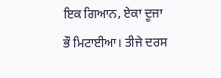ਇਕ ਗਿਆਨ, ਏਕਾ ਦੂਜਾ ਭੌ ਮਿਟਾਈਆ। ਤੀਜੇ ਦਰਸ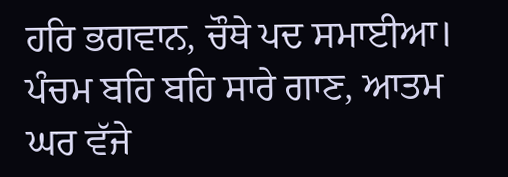ਹਰਿ ਭਗਵਾਨ, ਚੌਥੇ ਪਦ ਸਮਾਈਆ। ਪੰਚਮ ਬਹਿ ਬਹਿ ਸਾਰੇ ਗਾਣ, ਆਤਮ ਘਰ ਵੱਜੇ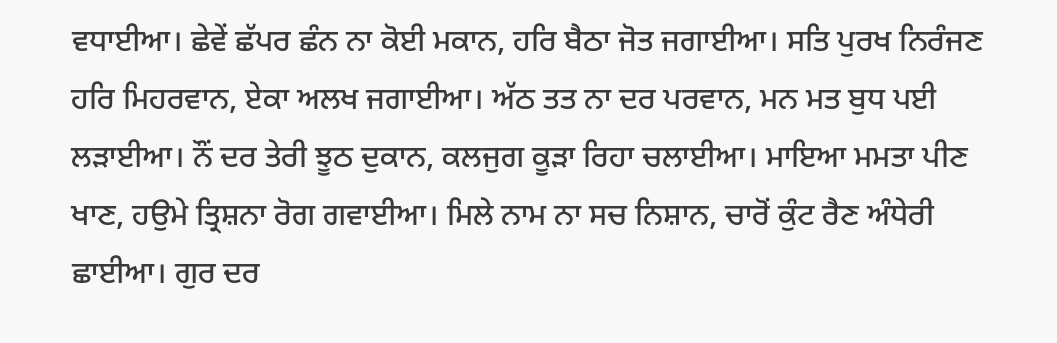ਵਧਾਈਆ। ਛੇਵੇਂ ਛੱਪਰ ਛੰਨ ਨਾ ਕੋਈ ਮਕਾਨ, ਹਰਿ ਬੈਠਾ ਜੋਤ ਜਗਾਈਆ। ਸਤਿ ਪੁਰਖ ਨਿਰੰਜਣ ਹਰਿ ਮਿਹਰਵਾਨ, ਏਕਾ ਅਲਖ ਜਗਾਈਆ। ਅੱਠ ਤਤ ਨਾ ਦਰ ਪਰਵਾਨ, ਮਨ ਮਤ ਬੁਧ ਪਈ ਲੜਾਈਆ। ਨੌਂ ਦਰ ਤੇਰੀ ਝੂਠ ਦੁਕਾਨ, ਕਲਜੁਗ ਕੂੜਾ ਰਿਹਾ ਚਲਾਈਆ। ਮਾਇਆ ਮਮਤਾ ਪੀਣ ਖਾਣ, ਹਉਮੇ ਤ੍ਰਿਸ਼ਨਾ ਰੋਗ ਗਵਾਈਆ। ਮਿਲੇ ਨਾਮ ਨਾ ਸਚ ਨਿਸ਼ਾਨ, ਚਾਰੋਂ ਕੁੰਟ ਰੈਣ ਅੰਧੇਰੀ ਛਾਈਆ। ਗੁਰ ਦਰ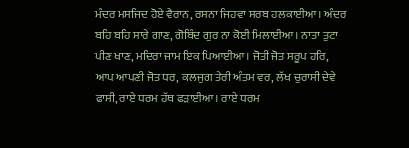ਮੰਦਰ ਮਸਜਿਦ ਹੋਏ ਵੈਰਾਨ, ਰਸਨਾ ਜਿਹਵਾ ਸਰਬ ਹਲਕਾਈਆ। ਅੰਦਰ ਬਹਿ ਬਹਿ ਸਾਰੇ ਗਾਣ, ਗੋਬਿੰਦ ਗੁਰ ਨਾ ਕੋਈ ਮਿਲਾਈਆ। ਨਾਤਾ ਤੁਟਾ ਪੀਣ ਖਾਣ, ਮਦਿਰਾ ਜਾਮ ਇਕ ਪਿਆਈਆ। ਜੋਤੀ ਜੋਤ ਸਰੂਪ ਹਰਿ, ਆਪ ਆਪਣੀ ਜੋਤ ਧਰ, ਕਲਜੁਗ ਤੇਰੀ ਅੰਤਮ ਵਰ, ਲੱਖ ਚੁਰਾਸੀ ਦੇਵੇ ਫਾਸੀ, ਰਾਏ ਧਰਮ ਹੱਥ ਫੜਾਈਆ। ਰਾਏ ਧਰਮ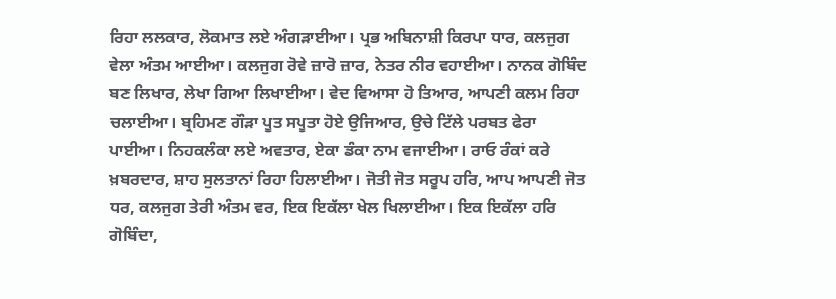ਰਿਹਾ ਲਲਕਾਰ, ਲੋਕਮਾਤ ਲਏ ਅੰਗੜਾਈਆ। ਪ੍ਰਭ ਅਬਿਨਾਸ਼ੀ ਕਿਰਪਾ ਧਾਰ, ਕਲਜੁਗ ਵੇਲਾ ਅੰਤਮ ਆਈਆ। ਕਲਜੁਗ ਰੋਵੇ ਜ਼ਾਰੋ ਜ਼ਾਰ, ਨੇਤਰ ਨੀਰ ਵਹਾਈਆ। ਨਾਨਕ ਗੋਬਿੰਦ ਬਣ ਲਿਖਾਰ, ਲੇਖਾ ਗਿਆ ਲਿਖਾਈਆ। ਵੇਦ ਵਿਆਸਾ ਹੋ ਤਿਆਰ, ਆਪਣੀ ਕਲਮ ਰਿਹਾ ਚਲਾਈਆ। ਬ੍ਰਹਿਮਣ ਗੌੜਾ ਪੂਤ ਸਪੂਤਾ ਹੋਏ ਉਜਿਆਰ, ਉਚੇ ਟਿੱਲੇ ਪਰਬਤ ਫੇਰਾ ਪਾਈਆ। ਨਿਹਕਲੰਕਾ ਲਏ ਅਵਤਾਰ, ਏਕਾ ਡੰਕਾ ਨਾਮ ਵਜਾਈਆ। ਰਾਓ ਰੰਕਾਂ ਕਰੇ ਖ਼ਬਰਦਾਰ, ਸ਼ਾਹ ਸੁਲਤਾਨਾਂ ਰਿਹਾ ਹਿਲਾਈਆ। ਜੋਤੀ ਜੋਤ ਸਰੂਪ ਹਰਿ, ਆਪ ਆਪਣੀ ਜੋਤ ਧਰ, ਕਲਜੁਗ ਤੇਰੀ ਅੰਤਮ ਵਰ, ਇਕ ਇਕੱਲਾ ਖੇਲ ਖਿਲਾਈਆ। ਇਕ ਇਕੱਲਾ ਹਰਿ ਗੋਬਿੰਦਾ,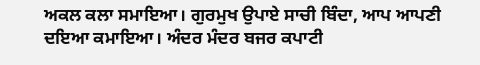ਅਕਲ ਕਲਾ ਸਮਾਇਆ। ਗੁਰਮੁਖ ਉਪਾਏ ਸਾਚੀ ਬਿੰਦਾ, ਆਪ ਆਪਣੀ ਦਇਆ ਕਮਾਇਆ। ਅੰਦਰ ਮੰਦਰ ਬਜਰ ਕਪਾਟੀ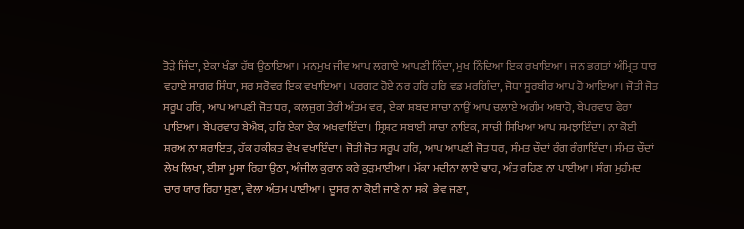ਤੋੜੇ ਜਿੰਦਾ, ਏਕਾ ਖੰਡਾ ਹੱਥ ਉਠਾਇਆ। ਮਨਮੁਖ ਜੀਵ ਆਪ ਲਗਾਏ ਆਪਣੀ ਨਿੰਦਾ, ਮੁਖ ਨਿੰਦਿਆ ਇਕ ਰਖਾਇਆ। ਜਨ ਭਗਤਾਂ ਅੰਮ੍ਰਿਤ ਧਾਰ ਵਹਾਏ ਸਾਗਰ ਸਿੰਧਾ, ਸਰ ਸਰੋਵਰ ਇਕ ਵਖਾਇਆ। ਪਰਗਟ ਹੋਏ ਨਰ ਹਰਿ ਹਰਿ ਵਡ ਮਰਗਿੰਦਾ, ਜੋਧਾ ਸੂਰਬੀਰ ਆਪ ਹੋ ਆਇਆ। ਜੋਤੀ ਜੋਤ ਸਰੂਪ ਹਰਿ, ਆਪ ਆਪਣੀ ਜੋਤ ਧਰ, ਕਲਜੁਗ ਤੇਰੀ ਅੰਤਮ ਵਰ, ਏਕਾ ਸ਼ਬਦ ਸਾਚਾ ਨਾਉਂ ਆਪ ਚਲਾਏ ਅਗੰਮ ਅਥਾਹੋ, ਬੇਪਰਵਾਹ ਫੇਰਾ ਪਾਇਆ। ਬੇਪਰਵਾਹ ਬੇਐਬ, ਹਰਿ ਏਕਾ ਏਕ ਅਖਵਾਇੰਦਾ। ਸ੍ਰਿਸ਼ਟ ਸਬਾਈ ਸਾਚਾ ਨਾਇਕ, ਸਾਚੀ ਸਿਖਿਆ ਆਪ ਸਮਝਾਇੰਦਾ। ਨਾ ਕੋਈ ਸ਼ਰਅ ਨਾ ਸ਼ਰਾਇਤ, ਹੱਕ ਹਕੀਕਤ ਵੇਖ ਵਖਾਇੰਦਾ। ਜੋਤੀ ਜੋਤ ਸਰੂਪ ਹਰਿ, ਆਪ ਆਪਣੀ ਜੋਤ ਧਰ, ਸੰਮਤ ਚੌਦਾਂ ਰੰਗ ਰੰਗਾਇੰਦਾ। ਸੰਮਤ ਚੌਦਾਂ ਲੇਖ ਲਿਖਾ, ਈਸਾ ਮੂਸਾ ਰਿਹਾ ਉਠਾ, ਅੰਜੀਲ ਕੁਰਾਨ ਕਰੇ ਕੁੜਮਾਈਆ। ਮੱਕਾ ਮਦੀਨਾ ਲਾਏ ਢਾਹ, ਅੰਤ ਰਹਿਣ ਨਾ ਪਾਈਆ। ਸੰਗ ਮੁਹੰਮਦ ਚਾਰ ਯਾਰ ਰਿਹਾ ਸੁਣਾ, ਵੇਲਾ ਅੰਤਮ ਪਾਈਆ। ਦੂਸਰ ਨਾ ਕੋਈ ਜਾਣੇ ਨਾ ਸਕੇ  ਭੇਵ ਜਣਾ,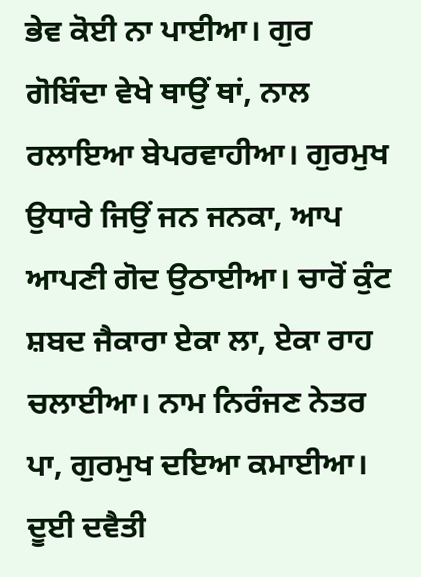ਭੇਵ ਕੋਈ ਨਾ ਪਾਈਆ। ਗੁਰ ਗੋਬਿੰਦਾ ਵੇਖੇ ਥਾਉਂ ਥਾਂ, ਨਾਲ ਰਲਾਇਆ ਬੇਪਰਵਾਹੀਆ। ਗੁਰਮੁਖ ਉਧਾਰੇ ਜਿਉਂ ਜਨ ਜਨਕਾ, ਆਪ ਆਪਣੀ ਗੋਦ ਉਠਾਈਆ। ਚਾਰੋਂ ਕੁੰਟ ਸ਼ਬਦ ਜੈਕਾਰਾ ਏਕਾ ਲਾ, ਏਕਾ ਰਾਹ ਚਲਾਈਆ। ਨਾਮ ਨਿਰੰਜਣ ਨੇਤਰ ਪਾ, ਗੁਰਮੁਖ ਦਇਆ ਕਮਾਈਆ। ਦੂਈ ਦਵੈਤੀ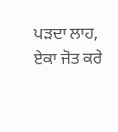ਪੜਦਾ ਲਾਹ, ਏਕਾ ਜੋਤ ਕਰੇ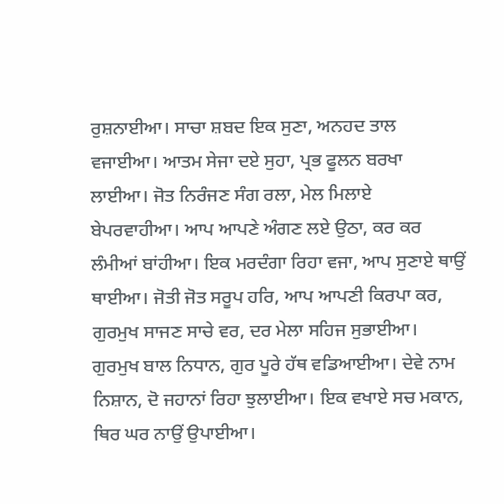ਰੁਸ਼ਨਾਈਆ। ਸਾਚਾ ਸ਼ਬਦ ਇਕ ਸੁਣਾ, ਅਨਹਦ ਤਾਲ ਵਜਾਈਆ। ਆਤਮ ਸੇਜਾ ਦਏ ਸੁਹਾ, ਪ੍ਰਭ ਫੂਲਨ ਬਰਖਾ ਲਾਈਆ। ਜੋਤ ਨਿਰੰਜਣ ਸੰਗ ਰਲਾ, ਮੇਲ ਮਿਲਾਏ ਬੇਪਰਵਾਹੀਆ। ਆਪ ਆਪਣੇ ਅੰਗਣ ਲਏ ਉਠਾ, ਕਰ ਕਰ ਲੰਮੀਆਂ ਬਾਂਹੀਆ। ਇਕ ਮਰਦੰਗਾ ਰਿਹਾ ਵਜਾ, ਆਪ ਸੁਣਾਏ ਥਾਉਂ ਥਾਈਆ। ਜੋਤੀ ਜੋਤ ਸਰੂਪ ਹਰਿ, ਆਪ ਆਪਣੀ ਕਿਰਪਾ ਕਰ, ਗੁਰਮੁਖ ਸਾਜਣ ਸਾਚੇ ਵਰ, ਦਰ ਮੇਲਾ ਸਹਿਜ ਸੁਭਾਈਆ। ਗੁਰਮੁਖ ਬਾਲ ਨਿਧਾਨ, ਗੁਰ ਪੂਰੇ ਹੱਥ ਵਡਿਆਈਆ। ਦੇਵੇ ਨਾਮ ਨਿਸ਼ਾਨ, ਦੋ ਜਹਾਨਾਂ ਰਿਹਾ ਝੁਲਾਈਆ। ਇਕ ਵਖਾਏ ਸਚ ਮਕਾਨ, ਥਿਰ ਘਰ ਨਾਉਂ ਉਪਾਈਆ।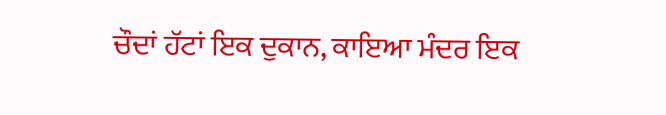ਚੌਦਾਂ ਹੱਟਾਂ ਇਕ ਦੁਕਾਨ, ਕਾਇਆ ਮੰਦਰ ਇਕ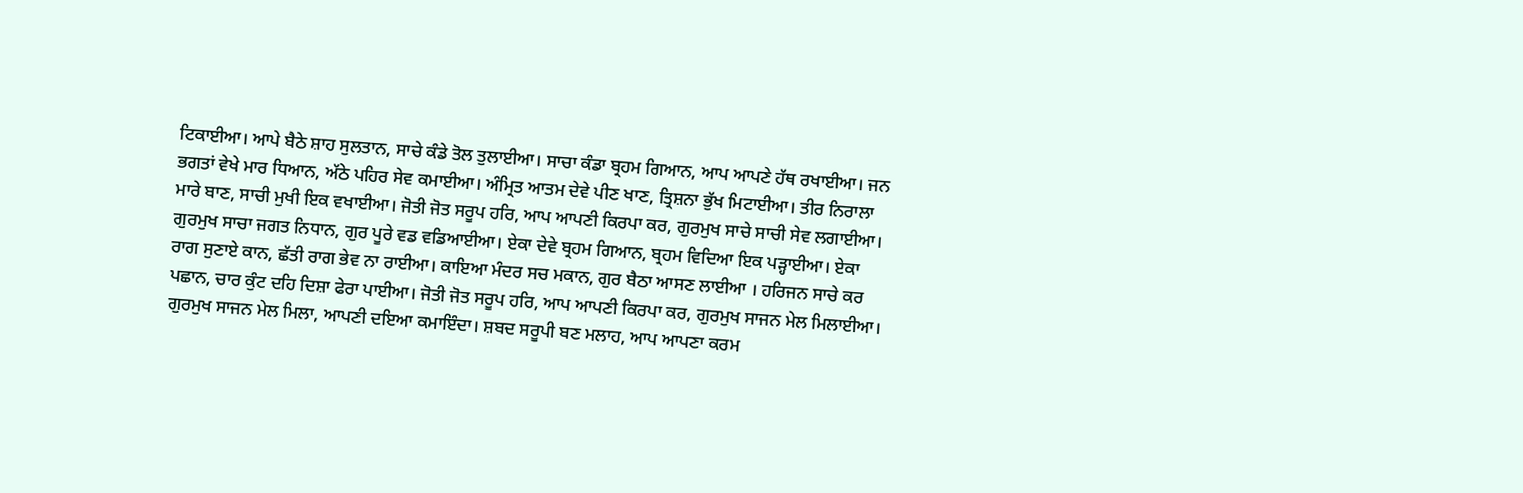ਟਿਕਾਈਆ। ਆਪੇ ਬੈਠੇ ਸ਼ਾਹ ਸੁਲਤਾਨ, ਸਾਚੇ ਕੰਡੇ ਤੋਲ ਤੁਲਾਈਆ। ਸਾਚਾ ਕੰਡਾ ਬ੍ਰਹਮ ਗਿਆਨ, ਆਪ ਆਪਣੇ ਹੱਥ ਰਖਾਈਆ। ਜਨ ਭਗਤਾਂ ਵੇਖੇ ਮਾਰ ਧਿਆਨ, ਅੱਠੇ ਪਹਿਰ ਸੇਵ ਕਮਾਈਆ। ਅੰਮ੍ਰਿਤ ਆਤਮ ਦੇਵੇ ਪੀਣ ਖਾਣ, ਤ੍ਰਿਸ਼ਨਾ ਭੁੱਖ ਮਿਟਾਈਆ। ਤੀਰ ਨਿਰਾਲਾ ਮਾਰੇ ਬਾਣ, ਸਾਚੀ ਮੁਖੀ ਇਕ ਵਖਾਈਆ। ਜੋਤੀ ਜੋਤ ਸਰੂਪ ਹਰਿ, ਆਪ ਆਪਣੀ ਕਿਰਪਾ ਕਰ, ਗੁਰਮੁਖ ਸਾਚੇ ਸਾਚੀ ਸੇਵ ਲਗਾਈਆ। ਗੁਰਮੁਖ ਸਾਚਾ ਜਗਤ ਨਿਧਾਨ, ਗੁਰ ਪੂਰੇ ਵਡ ਵਡਿਆਈਆ। ਏਕਾ ਦੇਵੇ ਬ੍ਰਹਮ ਗਿਆਨ, ਬ੍ਰਹਮ ਵਿਦਿਆ ਇਕ ਪੜ੍ਹਾਈਆ। ਏਕਾ ਰਾਗ ਸੁਣਾਏ ਕਾਨ, ਛੱਤੀ ਰਾਗ ਭੇਵ ਨਾ ਰਾਈਆ। ਕਾਇਆ ਮੰਦਰ ਸਚ ਮਕਾਨ, ਗੁਰ ਬੈਠਾ ਆਸਣ ਲਾਈਆ । ਹਰਿਜਨ ਸਾਚੇ ਕਰ ਪਛਾਨ, ਚਾਰ ਕੁੰਟ ਦਹਿ ਦਿਸ਼ਾ ਫੇਰਾ ਪਾਈਆ। ਜੋਤੀ ਜੋਤ ਸਰੂਪ ਹਰਿ, ਆਪ ਆਪਣੀ ਕਿਰਪਾ ਕਰ, ਗੁਰਮੁਖ ਸਾਜਨ ਮੇਲ ਮਿਲਾਈਆ। ਗੁਰਮੁਖ ਸਾਜਨ ਮੇਲ ਮਿਲਾ, ਆਪਣੀ ਦਇਆ ਕਮਾਇੰਦਾ। ਸ਼ਬਦ ਸਰੂਪੀ ਬਣ ਮਲਾਹ, ਆਪ ਆਪਣਾ ਕਰਮ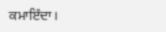ਕਮਾਇੰਦਾ।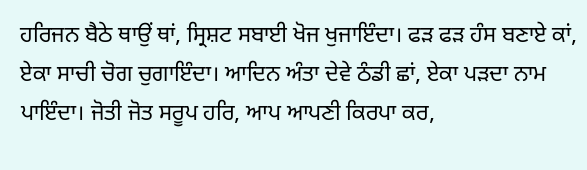ਹਰਿਜਨ ਬੈਠੇ ਥਾਉਂ ਥਾਂ, ਸ੍ਰਿਸ਼ਟ ਸਬਾਈ ਖੋਜ ਖੁਜਾਇੰਦਾ। ਫੜ ਫੜ ਹੰਸ ਬਣਾਏ ਕਾਂ, ਏਕਾ ਸਾਚੀ ਚੋਗ ਚੁਗਾਇੰਦਾ। ਆਦਿਨ ਅੰਤਾ ਦੇਵੇ ਠੰਡੀ ਛਾਂ, ਏਕਾ ਪੜਦਾ ਨਾਮ ਪਾਇੰਦਾ। ਜੋਤੀ ਜੋਤ ਸਰੂਪ ਹਰਿ, ਆਪ ਆਪਣੀ ਕਿਰਪਾ ਕਰ,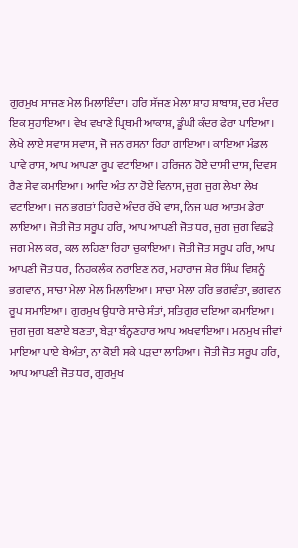ਗੁਰਮੁਖ ਸਾਜਣ ਮੇਲ ਮਿਲਾਇੰਦਾ। ਹਰਿ ਸੱਜਣ ਮੇਲਾ ਸ਼ਾਹ ਸ਼ਾਬਾਸ਼, ਦਰ ਮੰਦਰ ਇਕ ਸੁਹਾਇਆ। ਵੇਖ ਵਖਾਣੇ ਪ੍ਰਿਥਮੀ ਆਕਾਸ਼, ਡੂੰਘੀ ਕੰਦਰ ਫੇਰਾ ਪਾਇਆ। ਲੇਖੇ ਲਾਏ ਸਵਾਸ ਸਵਾਸ, ਜੋ ਜਨ ਰਸਨਾ ਰਿਹਾ ਗਾਇਆ। ਕਾਇਆ ਮੰਡਲ ਪਾਵੇ ਰਾਸ, ਆਪ ਆਪਣਾ ਰੂਪ ਵਟਾਇਆ। ਹਰਿਜਨ ਹੋਏ ਦਾਸੀ ਦਾਸ, ਦਿਵਸ ਰੈਣ ਸੇਵ ਕਮਾਇਆ। ਆਦਿ ਅੰਤ ਨਾ ਹੋਏ ਵਿਨਾਸ, ਜੁਗ ਜੁਗ ਲੇਖਾ ਲੇਖ ਵਟਾਇਆ। ਜਨ ਭਗਤਾਂ ਹਿਰਦੇ ਅੰਦਰ ਰੱਖੇ ਵਾਸ, ਨਿਜ ਘਰ ਆਤਮ ਡੇਰਾ ਲਾਇਆ। ਜੋਤੀ ਜੋਤ ਸਰੂਪ ਹਰਿ, ਆਪ ਆਪਣੀ ਜੋਤ ਧਰ, ਜੁਗ ਜੁਗ ਵਿਛੜੇ ਜਗ ਮੇਲ ਕਰ, ਕਲ ਲਹਿਣਾ ਰਿਹਾ ਚੁਕਾਇਆ। ਜੋਤੀ ਜੋਤ ਸਰੂਪ ਹਰਿ, ਆਪ ਆਪਣੀ ਜੋਤ ਧਰ, ਨਿਹਕਲੰਕ ਨਰਾਇਣ ਨਰ, ਮਹਾਰਾਜ ਸ਼ੇਰ ਸਿੰਘ ਵਿਸ਼ਨੂੰ ਭਗਵਾਨ, ਸਾਚਾ ਮੇਲਾ ਮੇਲ ਮਿਲਾਇਆ। ਸਾਚਾ ਮੇਲਾ ਹਰਿ ਭਗਵੰਤਾ, ਭਗਵਨ ਰੂਪ ਸਮਾਇਆ। ਗੁਰਮੁਖ ਉਧਾਰੇ ਸਾਚੇ ਸੰਤਾਂ, ਸਤਿਗੁਰ ਦਇਆ ਕਮਾਇਆ। ਜੁਗ ਜੁਗ ਬਣਾਏ ਬਣਤਾ, ਬੇੜਾ ਬੰਨ੍ਹਣਹਾਰ ਆਪ ਅਖਵਾਇਆ। ਮਨਮੁਖ ਜੀਵਾਂ ਮਾਇਆ ਪਾਏ ਬੇਅੰਤਾ, ਨਾ ਕੋਈ ਸਕੇ ਪੜਦਾ ਲਾਹਿਆ। ਜੋਤੀ ਜੋਤ ਸਰੂਪ ਹਰਿ, ਆਪ ਆਪਣੀ ਜੋਤ ਧਰ, ਗੁਰਮੁਖ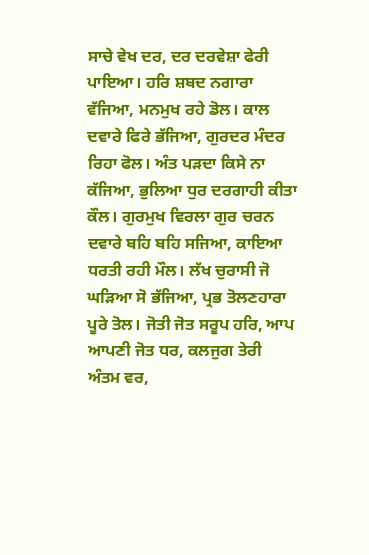ਸਾਚੇ ਵੇਖ ਦਰ, ਦਰ ਦਰਵੇਸ਼ਾ ਫੇਰੀ ਪਾਇਆ। ਹਰਿ ਸ਼ਬਦ ਨਗਾਰਾ ਵੱਜਿਆ, ਮਨਮੁਖ ਰਹੇ ਡੋਲ। ਕਾਲ ਦਵਾਰੇ ਫਿਰੇ ਭੱਜਿਆ, ਗੁਰਦਰ ਮੰਦਰ ਰਿਹਾ ਫੋਲ। ਅੰਤ ਪੜਦਾ ਕਿਸੇ ਨਾ ਕੱਜਿਆ, ਭੁਲਿਆ ਧੁਰ ਦਰਗਾਹੀ ਕੀਤਾ ਕੌਲ। ਗੁਰਮੁਖ ਵਿਰਲਾ ਗੁਰ ਚਰਨ ਦਵਾਰੇ ਬਹਿ ਬਹਿ ਸਜਿਆ, ਕਾਇਆ ਧਰਤੀ ਰਹੀ ਮੌਲ। ਲੱਖ ਚੁਰਾਸੀ ਜੋ ਘੜਿਆ ਸੋ ਭੱਜਿਆ, ਪ੍ਰਭ ਤੋਲਣਹਾਰਾ ਪੂਰੇ ਤੋਲ। ਜੋਤੀ ਜੋਤ ਸਰੂਪ ਹਰਿ, ਆਪ ਆਪਣੀ ਜੋਤ ਧਰ, ਕਲਜੁਗ ਤੇਰੀ ਅੰਤਮ ਵਰ,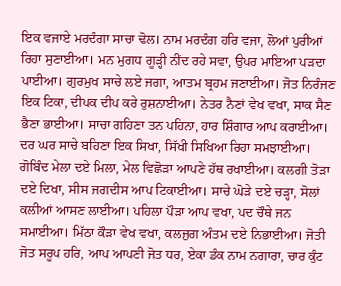ਇਕ ਵਜਾਏ ਮਰਦੰਗਾ ਸਾਚਾ ਢੋਲ। ਨਾਮ ਮਰਦੰਗ ਹਰਿ ਵਜਾ, ਲੋਆਂ ਪੁਰੀਆਂ ਰਿਹਾ ਸੁਣਾਈਆ। ਮਨ ਮੁਗਧ ਗੂੜ੍ਹੀ ਨੀਂਦ ਰਹੇ ਸਵਾ, ਉਪਰ ਮਾਇਆ ਪੜਦਾ ਪਾਈਆ। ਗੁਰਮੁਖ ਸਾਚੇ ਲਏ ਜਗਾ, ਆਤਮ ਬ੍ਰਹਮ ਜਣਾਈਆ। ਜੋਤ ਨਿਰੰਜਣ ਇਕ ਟਿਕਾ, ਦੀਪਕ ਦੀਪ ਕਰੇ ਰੁਸ਼ਨਾਈਆ। ਨੇਤਰ ਨੈਣਾਂ ਵੇਖ ਵਖਾ, ਸਾਕ ਸੈਣ ਭੈਣਾ ਭਾਈਆ। ਸਾਚਾ ਗਹਿਣਾ ਤਨ ਪਹਿਨਾ, ਹਾਰ ਸ਼ਿੰਗਾਰ ਆਪ ਕਰਾਈਆ। ਦਰ ਘਰ ਸਾਚੇ ਬਹਿਣਾ ਇਕ ਸਿਖਾ, ਸਿੱਖੀ ਸਿਖਿਆ ਰਿਹਾ ਸਮਝਾਈਆ। ਗੋਬਿੰਦ ਮੇਲਾ ਦਏ ਮਿਲਾ, ਮੇਲ ਵਿਛੋੜਾ ਆਪਣੇ ਹੱਥ ਰਖਾਈਆ। ਕਲਗੀ ਤੋੜਾ ਦਏ ਦਿਖਾ, ਸੀਸ ਜਗਦੀਸ ਆਪ ਟਿਕਾਈਆ। ਸਾਚੇ ਘੋੜੇ ਦਏ ਚੜ੍ਹਾ, ਸੋਲਾਂ ਕਲੀਆਂ ਆਸਣ ਲਾਈਆ। ਪਹਿਲਾ ਪੌੜਾ ਆਪ ਵਖਾ, ਪਦ ਚੌਥੇ ਜਨ ਸਮਾਈਆ। ਮਿੱਠਾ ਕੌੜਾ ਵੇਖ ਵਖਾ, ਕਲਜੁਗ ਅੰਤਮ ਦਏ ਨਿਭਾਈਆ। ਜੋਤੀ ਜੋਤ ਸਰੂਪ ਹਰਿ, ਆਪ ਆਪਣੀ ਜੋਤ ਧਰ, ਏਕਾ ਡੰਕ ਨਾਮ ਨਗਾਰਾ, ਚਾਰ ਕੁੰਟ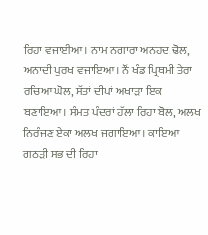ਰਿਹਾ ਵਜਾਈਆ। ਨਾਮ ਨਗਾਰਾ ਅਨਹਦ ਢੋਲ, ਅਨਾਦੀ ਪੁਰਖ ਵਜਾਇਆ। ਨੌਂ ਖੰਡ ਪ੍ਰਿਥਮੀ ਤੇਰਾ ਰਚਿਆ ਘੋਲ, ਸੱਤਾਂ ਦੀਪਾਂ ਅਖਾੜਾ ਇਕ ਬਣਾਇਆ। ਸੰਮਤ ਪੰਦਰਾਂ ਹੱਲਾ ਰਿਹਾ ਬੋਲ, ਅਲਖ ਨਿਰੰਜਣ ਏਕਾ ਅਲਖ ਜਗਾਇਆ। ਕਾਇਆ ਗਠੜੀ ਸਭ ਦੀ ਰਿਹਾ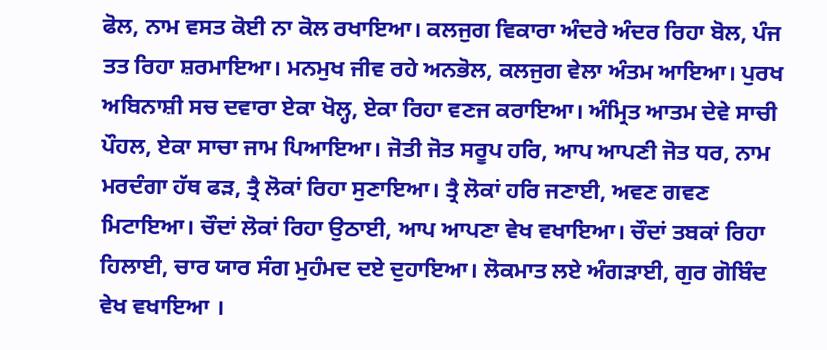ਫੋਲ, ਨਾਮ ਵਸਤ ਕੋਈ ਨਾ ਕੋਲ ਰਖਾਇਆ। ਕਲਜੁਗ ਵਿਕਾਰਾ ਅੰਦਰੇ ਅੰਦਰ ਰਿਹਾ ਬੋਲ, ਪੰਜ ਤਤ ਰਿਹਾ ਸ਼ਰਮਾਇਆ। ਮਨਮੁਖ ਜੀਵ ਰਹੇ ਅਨਭੋਲ, ਕਲਜੁਗ ਵੇਲਾ ਅੰਤਮ ਆਇਆ। ਪੁਰਖ ਅਬਿਨਾਸ਼ੀ ਸਚ ਦਵਾਰਾ ਏਕਾ ਖੋਲ੍ਹ, ਏਕਾ ਰਿਹਾ ਵਣਜ ਕਰਾਇਆ। ਅੰਮ੍ਰਿਤ ਆਤਮ ਦੇਵੇ ਸਾਚੀ ਪੌਹਲ, ਏਕਾ ਸਾਚਾ ਜਾਮ ਪਿਆਇਆ। ਜੋਤੀ ਜੋਤ ਸਰੂਪ ਹਰਿ, ਆਪ ਆਪਣੀ ਜੋਤ ਧਰ, ਨਾਮ ਮਰਦੰਗਾ ਹੱਥ ਫੜ, ਤ੍ਰੈ ਲੋਕਾਂ ਰਿਹਾ ਸੁਣਾਇਆ। ਤ੍ਰੈ ਲੋਕਾਂ ਹਰਿ ਜਣਾਈ, ਅਵਣ ਗਵਣ ਮਿਟਾਇਆ। ਚੌਦਾਂ ਲੋਕਾਂ ਰਿਹਾ ਉਠਾਈ, ਆਪ ਆਪਣਾ ਵੇਖ ਵਖਾਇਆ। ਚੌਦਾਂ ਤਬਕਾਂ ਰਿਹਾ ਹਿਲਾਈ, ਚਾਰ ਯਾਰ ਸੰਗ ਮੁਹੰਮਦ ਦਏ ਦੁਹਾਇਆ। ਲੋਕਮਾਤ ਲਏ ਅੰਗੜਾਈ, ਗੁਰ ਗੋਬਿੰਦ ਵੇਖ ਵਖਾਇਆ ।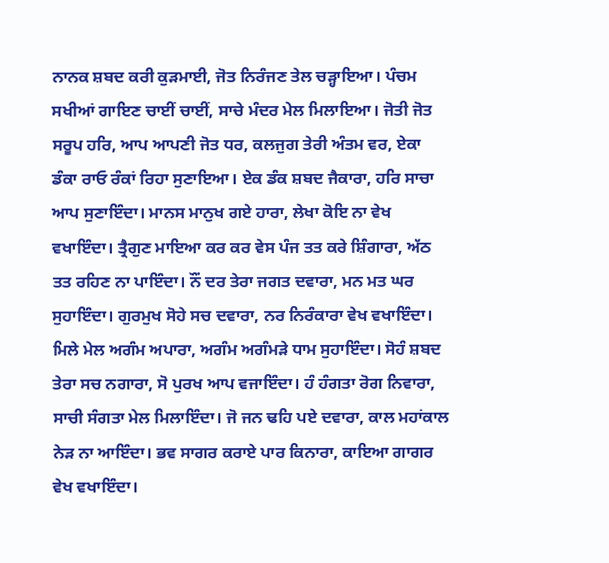ਨਾਨਕ ਸ਼ਬਦ ਕਰੀ ਕੁੜਮਾਈ, ਜੋਤ ਨਿਰੰਜਣ ਤੇਲ ਚੜ੍ਹਾਇਆ। ਪੰਚਮ ਸਖੀਆਂ ਗਾਇਣ ਚਾਈਂ ਚਾਈਂ, ਸਾਚੇ ਮੰਦਰ ਮੇਲ ਮਿਲਾਇਆ। ਜੋਤੀ ਜੋਤ ਸਰੂਪ ਹਰਿ, ਆਪ ਆਪਣੀ ਜੋਤ ਧਰ, ਕਲਜੁਗ ਤੇਰੀ ਅੰਤਮ ਵਰ, ਏਕਾ ਡੰਕਾ ਰਾਓ ਰੰਕਾਂ ਰਿਹਾ ਸੁਣਾਇਆ। ਏਕ ਡੰਕ ਸ਼ਬਦ ਜੈਕਾਰਾ, ਹਰਿ ਸਾਚਾ ਆਪ ਸੁਣਾਇੰਦਾ। ਮਾਨਸ ਮਾਨੁਖ ਗਏ ਹਾਰਾ, ਲੇਖਾ ਕੋਇ ਨਾ ਵੇਖ ਵਖਾਇੰਦਾ। ਤ੍ਰੈਗੁਣ ਮਾਇਆ ਕਰ ਕਰ ਵੇਸ ਪੰਜ ਤਤ ਕਰੇ ਸ਼ਿੰਗਾਰਾ, ਅੱਠ ਤਤ ਰਹਿਣ ਨਾ ਪਾਇੰਦਾ। ਨੌਂ ਦਰ ਤੇਰਾ ਜਗਤ ਦਵਾਰਾ, ਮਨ ਮਤ ਘਰ ਸੁਹਾਇੰਦਾ। ਗੁਰਮੁਖ ਸੋਹੇ ਸਚ ਦਵਾਰਾ, ਨਰ ਨਿਰੰਕਾਰਾ ਵੇਖ ਵਖਾਇੰਦਾ। ਮਿਲੇ ਮੇਲ ਅਗੰਮ ਅਪਾਰਾ, ਅਗੰਮ ਅਗੰਮੜੇ ਧਾਮ ਸੁਹਾਇੰਦਾ। ਸੋਹੰ ਸ਼ਬਦ ਤੇਰਾ ਸਚ ਨਗਾਰਾ, ਸੋ ਪੁਰਖ ਆਪ ਵਜਾਇੰਦਾ। ਹੰ ਹੰਗਤਾ ਰੋਗ ਨਿਵਾਰਾ, ਸਾਚੀ ਸੰਗਤਾ ਮੇਲ ਮਿਲਾਇੰਦਾ। ਜੋ ਜਨ ਢਹਿ ਪਏ ਦਵਾਰਾ, ਕਾਲ ਮਹਾਂਕਾਲ ਨੇੜ ਨਾ ਆਇੰਦਾ। ਭਵ ਸਾਗਰ ਕਰਾਏ ਪਾਰ ਕਿਨਾਰਾ, ਕਾਇਆ ਗਾਗਰ ਵੇਖ ਵਖਾਇੰਦਾ।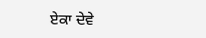ਏਕਾ ਦੇਵੇ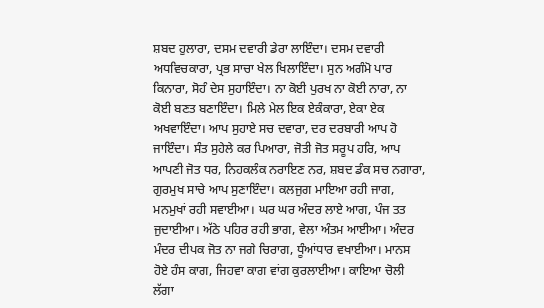ਸ਼ਬਦ ਹੁਲਾਰਾ, ਦਸਮ ਦਵਾਰੀ ਡੇਰਾ ਲਾਇੰਦਾ। ਦਸਮ ਦਵਾਰੀ ਅਧਵਿਚਕਾਰਾ, ਪ੍ਰਭ ਸਾਚਾ ਖੇਲ ਖਿਲਾਇੰਦਾ। ਸੁਨ ਅਗੰਮੋ ਪਾਰ ਕਿਨਾਰਾ, ਸੋਹੰ ਦੇਸ ਸੁਹਾਇੰਦਾ। ਨਾ ਕੋਈ ਪੁਰਖ ਨਾ ਕੋਈ ਨਾਰਾ, ਨਾ ਕੋਈ ਬਣਤ ਬਣਾਇੰਦਾ। ਮਿਲੇ ਮੇਲ ਇਕ ਏਕੰਕਾਰਾ, ਏਕਾ ਏਕ ਅਖਵਾਇੰਦਾ। ਆਪ ਸੁਹਾਏ ਸਚ ਦਵਾਰਾ, ਦਰ ਦਰਬਾਰੀ ਆਪ ਹੋ ਜਾਇੰਦਾ। ਸੰਤ ਸੁਹੇਲੇ ਕਰ ਪਿਆਰਾ, ਜੋਤੀ ਜੋਤ ਸਰੂਪ ਹਰਿ, ਆਪ ਆਪਣੀ ਜੋਤ ਧਰ, ਨਿਹਕਲੰਕ ਨਰਾਇਣ ਨਰ, ਸ਼ਬਦ ਡੰਕ ਸਚ ਨਗਾਰਾ, ਗੁਰਮੁਖ ਸਾਚੇ ਆਪ ਸੁਣਾਇੰਦਾ। ਕਲਜੁਗ ਮਾਇਆ ਰਹੀ ਜਾਗ, ਮਨਮੁਖਾਂ ਰਹੀ ਸਵਾਈਆ। ਘਰ ਘਰ ਅੰਦਰ ਲਾਏ ਆਗ, ਪੰਜ ਤਤ ਜੁਦਾਈਆ। ਅੱਠੇ ਪਹਿਰ ਰਹੀ ਭਾਗ, ਵੇਲਾ ਅੰਤਮ ਆਈਆ। ਅੰਦਰ ਮੰਦਰ ਦੀਪਕ ਜੋਤ ਨਾ ਜਗੇ ਚਿਰਾਗ, ਧੂੰਆਂਧਾਰ ਵਖਾਈਆ। ਮਾਨਸ ਹੋਏ ਹੰਸ ਕਾਗ, ਜਿਹਵਾ ਕਾਗ ਵਾਂਗ ਕੁਰਲਾਈਆ। ਕਾਇਆ ਚੋਲੀ ਲੱਗਾ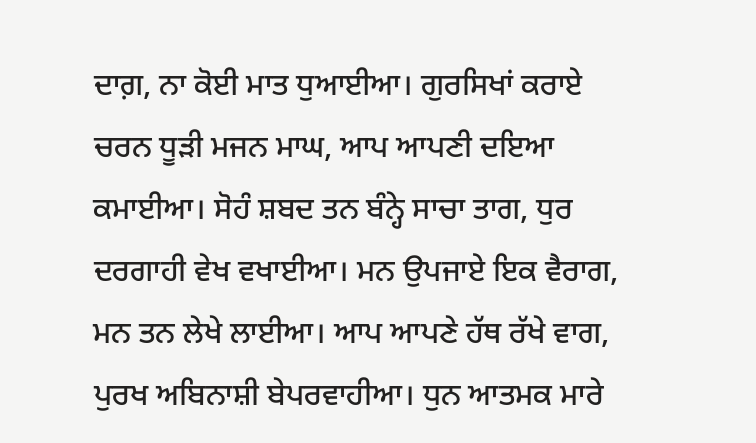ਦਾਗ਼, ਨਾ ਕੋਈ ਮਾਤ ਧੁਆਈਆ। ਗੁਰਸਿਖਾਂ ਕਰਾਏ ਚਰਨ ਧੂੜੀ ਮਜਨ ਮਾਘ, ਆਪ ਆਪਣੀ ਦਇਆ ਕਮਾਈਆ। ਸੋਹੰ ਸ਼ਬਦ ਤਨ ਬੰਨ੍ਹੇ ਸਾਚਾ ਤਾਗ, ਧੁਰ ਦਰਗਾਹੀ ਵੇਖ ਵਖਾਈਆ। ਮਨ ਉਪਜਾਏ ਇਕ ਵੈਰਾਗ, ਮਨ ਤਨ ਲੇਖੇ ਲਾਈਆ। ਆਪ ਆਪਣੇ ਹੱਥ ਰੱਖੇ ਵਾਗ, ਪੁਰਖ ਅਬਿਨਾਸ਼ੀ ਬੇਪਰਵਾਹੀਆ। ਧੁਨ ਆਤਮਕ ਮਾਰੇ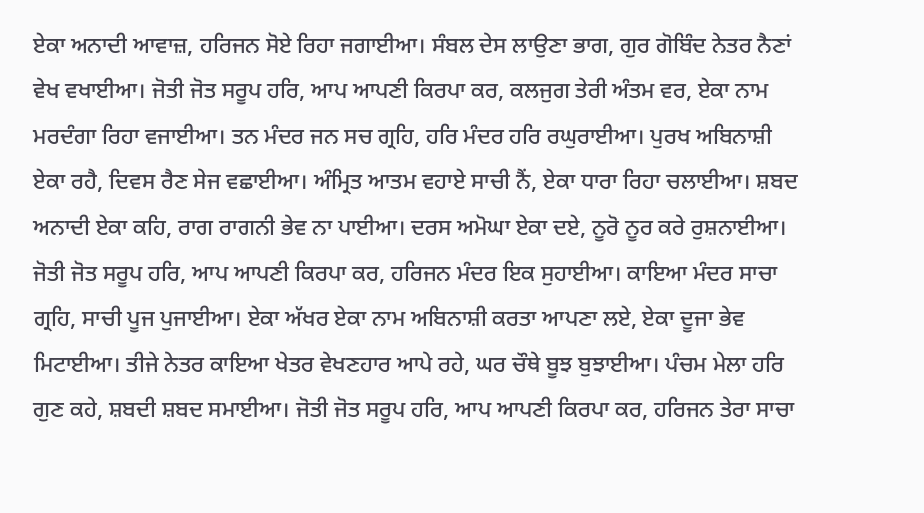ਏਕਾ ਅਨਾਦੀ ਆਵਾਜ਼, ਹਰਿਜਨ ਸੋਏ ਰਿਹਾ ਜਗਾਈਆ। ਸੰਬਲ ਦੇਸ ਲਾਉਣਾ ਭਾਗ, ਗੁਰ ਗੋਬਿੰਦ ਨੇਤਰ ਨੈਣਾਂ ਵੇਖ ਵਖਾਈਆ। ਜੋਤੀ ਜੋਤ ਸਰੂਪ ਹਰਿ, ਆਪ ਆਪਣੀ ਕਿਰਪਾ ਕਰ, ਕਲਜੁਗ ਤੇਰੀ ਅੰਤਮ ਵਰ, ਏਕਾ ਨਾਮ ਮਰਦੰਗਾ ਰਿਹਾ ਵਜਾਈਆ। ਤਨ ਮੰਦਰ ਜਨ ਸਚ ਗ੍ਰਹਿ, ਹਰਿ ਮੰਦਰ ਹਰਿ ਰਘੁਰਾਈਆ। ਪੁਰਖ ਅਬਿਨਾਸ਼ੀ ਏਕਾ ਰਹੈ, ਦਿਵਸ ਰੈਣ ਸੇਜ ਵਛਾਈਆ। ਅੰਮ੍ਰਿਤ ਆਤਮ ਵਹਾਏ ਸਾਚੀ ਨੈਂ, ਏਕਾ ਧਾਰਾ ਰਿਹਾ ਚਲਾਈਆ। ਸ਼ਬਦ ਅਨਾਦੀ ਏਕਾ ਕਹਿ, ਰਾਗ ਰਾਗਨੀ ਭੇਵ ਨਾ ਪਾਈਆ। ਦਰਸ ਅਮੋਘਾ ਏਕਾ ਦਏ, ਨੂਰੋ ਨੂਰ ਕਰੇ ਰੁਸ਼ਨਾਈਆ। ਜੋਤੀ ਜੋਤ ਸਰੂਪ ਹਰਿ, ਆਪ ਆਪਣੀ ਕਿਰਪਾ ਕਰ, ਹਰਿਜਨ ਮੰਦਰ ਇਕ ਸੁਹਾਈਆ। ਕਾਇਆ ਮੰਦਰ ਸਾਚਾ ਗ੍ਰਹਿ, ਸਾਚੀ ਪੂਜ ਪੁਜਾਈਆ। ਏਕਾ ਅੱਖਰ ਏਕਾ ਨਾਮ ਅਬਿਨਾਸ਼ੀ ਕਰਤਾ ਆਪਣਾ ਲਏ, ਏਕਾ ਦੂਜਾ ਭੇਵ ਮਿਟਾਈਆ। ਤੀਜੇ ਨੇਤਰ ਕਾਇਆ ਖੇਤਰ ਵੇਖਣਹਾਰ ਆਪੇ ਰਹੇ, ਘਰ ਚੌਥੇ ਬੂਝ ਬੁਝਾਈਆ। ਪੰਚਮ ਮੇਲਾ ਹਰਿ ਗੁਣ ਕਹੇ, ਸ਼ਬਦੀ ਸ਼ਬਦ ਸਮਾਈਆ। ਜੋਤੀ ਜੋਤ ਸਰੂਪ ਹਰਿ, ਆਪ ਆਪਣੀ ਕਿਰਪਾ ਕਰ, ਹਰਿਜਨ ਤੇਰਾ ਸਾਚਾ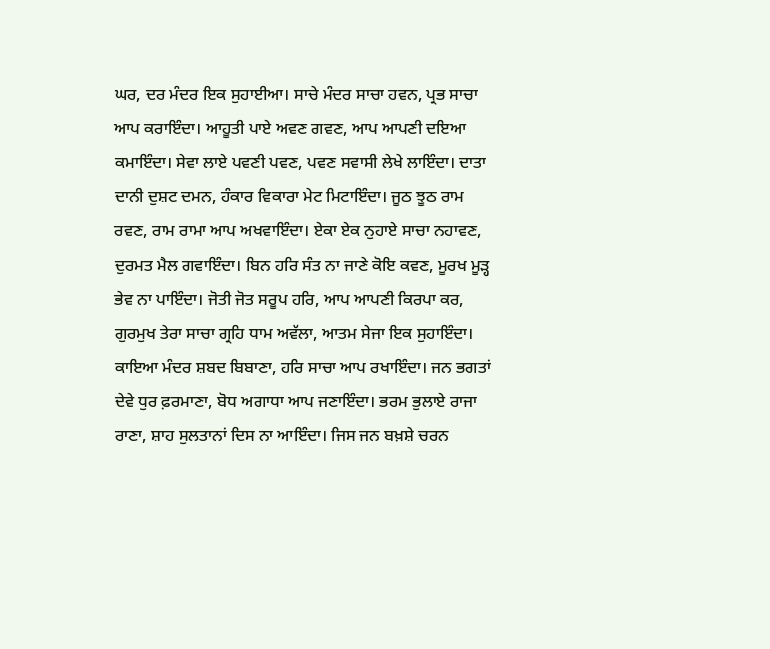ਘਰ, ਦਰ ਮੰਦਰ ਇਕ ਸੁਹਾਈਆ। ਸਾਚੇ ਮੰਦਰ ਸਾਚਾ ਹਵਨ, ਪ੍ਰਭ ਸਾਚਾ ਆਪ ਕਰਾਇੰਦਾ। ਆਹੂਤੀ ਪਾਏ ਅਵਣ ਗਵਣ, ਆਪ ਆਪਣੀ ਦਇਆ ਕਮਾਇੰਦਾ। ਸੇਵਾ ਲਾਏ ਪਵਣੀ ਪਵਣ, ਪਵਣ ਸਵਾਸੀ ਲੇਖੇ ਲਾਇੰਦਾ। ਦਾਤਾ ਦਾਨੀ ਦੁਸ਼ਟ ਦਮਨ, ਹੰਕਾਰ ਵਿਕਾਰਾ ਮੇਟ ਮਿਟਾਇੰਦਾ। ਜੂਠ ਝੂਠ ਰਾਮ ਰਵਣ, ਰਾਮ ਰਾਮਾ ਆਪ ਅਖਵਾਇੰਦਾ। ਏਕਾ ਏਕ ਨੁਹਾਏ ਸਾਚਾ ਨਹਾਵਣ, ਦੁਰਮਤ ਮੈਲ ਗਵਾਇੰਦਾ। ਬਿਨ ਹਰਿ ਸੰਤ ਨਾ ਜਾਣੇ ਕੋਇ ਕਵਣ, ਮੂਰਖ ਮੂੜ੍ਹ ਭੇਵ ਨਾ ਪਾਇੰਦਾ। ਜੋਤੀ ਜੋਤ ਸਰੂਪ ਹਰਿ, ਆਪ ਆਪਣੀ ਕਿਰਪਾ ਕਰ, ਗੁਰਮੁਖ ਤੇਰਾ ਸਾਚਾ ਗ੍ਰਹਿ ਧਾਮ ਅਵੱਲਾ, ਆਤਮ ਸੇਜਾ ਇਕ ਸੁਹਾਇੰਦਾ। ਕਾਇਆ ਮੰਦਰ ਸ਼ਬਦ ਬਿਬਾਣਾ, ਹਰਿ ਸਾਚਾ ਆਪ ਰਖਾਇੰਦਾ। ਜਨ ਭਗਤਾਂ ਦੇਵੇ ਧੁਰ ਫ਼ਰਮਾਣਾ, ਬੋਧ ਅਗਾਧਾ ਆਪ ਜਣਾਇੰਦਾ। ਭਰਮ ਭੁਲਾਏ ਰਾਜਾ ਰਾਣਾ, ਸ਼ਾਹ ਸੁਲਤਾਨਾਂ ਦਿਸ ਨਾ ਆਇੰਦਾ। ਜਿਸ ਜਨ ਬਖ਼ਸ਼ੇ ਚਰਨ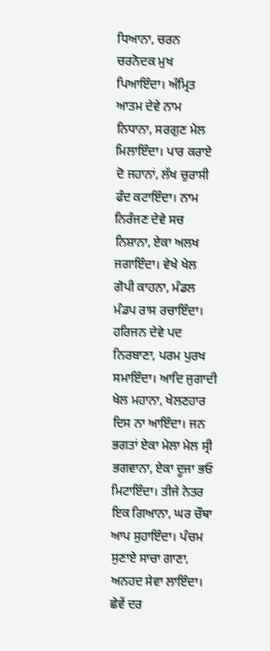ਧਿਆਨਾ, ਚਰਨ ਚਰਨੋਦਕ ਮੁਖ ਪਿਆਇੰਦਾ। ਅੰਮ੍ਰਿਤ ਆਤਮ ਦੇਵੇ ਨਾਮ ਨਿਧਾਨਾ, ਸਰਗੁਣ ਮੇਲ ਮਿਲਾਇੰਦਾ। ਪਾਰ ਕਰਾਏ ਦੋ ਜਹਾਨਾਂ, ਲੱਖ ਚੁਰਾਸੀ ਫੰਦ ਕਟਾਇੰਦਾ। ਨਾਮ ਨਿਰੰਜਣ ਦੇਵੇ ਸਚ ਨਿਸ਼ਾਨਾ, ਏਕਾ ਅਲਖ ਜਗਾਇੰਦਾ। ਵੇਖੇ ਖੇਲ ਗੋਪੀ ਕਾਹਨਾ, ਮੰਡਲ ਮੰਡਪ ਰਾਸ ਰਚਾਇੰਦਾ। ਹਰਿਜਨ ਦੇਵੇ ਪਦ ਨਿਰਬਾਣਾ, ਪਰਮ ਪੁਰਖ ਸਮਾਇੰਦਾ। ਆਦਿ ਜੁਗਾਦੀ ਖੇਲ ਮਹਾਨਾ, ਖੇਲਣਹਾਰ ਦਿਸ ਨਾ ਆਇੰਦਾ। ਜਨ ਭਗਤਾਂ ਏਕਾ ਮੇਲਾ ਮੇਲ ਸ੍ਰੀ ਭਗਵਾਨਾ, ਏਕਾ ਦੂਜਾ ਭਓ ਮਿਟਾਇੰਦਾ। ਤੀਜੇ ਨੇਤਰ ਇਕ ਗਿਆਨਾ, ਘਰ ਚੌਥਾ ਆਪ ਸੁਹਾਇੰਦਾ। ਪੰਚਮ ਸੁਣਾਏ ਸਾਚਾ ਗਾਣਾ, ਅਨਹਦ ਸੇਵਾ ਲਾਇੰਦਾ। ਛੇਵੇਂ ਦਰ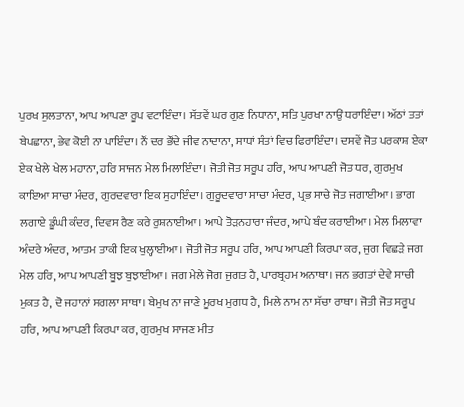ਪੁਰਖ ਸੁਲਤਾਨਾ, ਆਪ ਆਪਣਾ ਰੂਪ ਵਟਾਇੰਦਾ। ਸੱਤਵੇਂ ਘਰ ਗੁਣ ਨਿਧਾਨਾ, ਸਤਿ ਪੁਰਖਾ ਨਾਉਂ ਧਰਾਇੰਦਾ। ਅੱਠਾਂ ਤਤਾਂ ਬੇਪਛਾਨਾ, ਭੇਵ ਕੋਈ ਨਾ ਪਾਇੰਦਾ। ਨੌਂ ਦਰ ਭੌਂਦੇ ਜੀਵ ਨਾਦਾਨਾ, ਸਾਧਾਂ ਸੰਤਾਂ ਵਿਚ ਫਿਰਾਇੰਦਾ। ਦਸਵੇਂ ਜੋਤ ਪਰਕਾਸ਼ ਏਕਾ ਏਕ ਖੇਲੇ ਖੇਲ ਮਹਾਨਾ, ਹਰਿ ਸਾਜਨ ਮੇਲ ਮਿਲਾਇੰਦਾ। ਜੋਤੀ ਜੋਤ ਸਰੂਪ ਹਰਿ, ਆਪ ਆਪਣੀ ਜੋਤ ਧਰ, ਗੁਰਮੁਖ ਕਾਇਆ ਸਾਚਾ ਮੰਦਰ, ਗੁਰਦਵਾਰਾ ਇਕ ਸੁਹਾਇੰਦਾ। ਗੁਰੂਦਵਾਰਾ ਸਾਚਾ ਮੰਦਰ, ਪ੍ਰਭ ਸਾਚੇ ਜੋਤ ਜਗਾਈਆ। ਭਾਗ ਲਗਾਏ ਡੂੰਘੀ ਕੰਦਰ, ਦਿਵਸ ਰੈਣ ਕਰੇ ਰੁਸ਼ਨਾਈਆ। ਆਪੇ ਤੋੜਨਹਾਰਾ ਜੰਦਰ, ਆਪੇ ਬੰਦ ਕਰਾਈਆ। ਮੇਲ ਮਿਲਾਵਾ ਅੰਦਰੇ ਅੰਦਰ, ਆਤਮ ਤਾਕੀ ਇਕ ਖੁਲ੍ਹਾਈਆ। ਜੋਤੀ ਜੋਤ ਸਰੂਪ ਹਰਿ, ਆਪ ਆਪਣੀ ਕਿਰਪਾ ਕਰ, ਜੁਗ ਵਿਛੜੇ ਜਗ ਮੇਲ ਹਰਿ, ਆਪ ਆਪਣੀ ਬੂਝ ਬੁਝਾਈਆ। ਜਗ ਮੇਲੇ ਜੋਗ ਜੁਗਤ ਹੈ, ਪਾਰਬ੍ਰਹਮ ਅਨਾਥਾ। ਜਨ ਭਗਤਾਂ ਦੇਵੇ ਸਾਚੀ ਮੁਕਤ ਹੈ, ਦੋ ਜਹਾਨਾਂ ਸਗਲਾ ਸਾਥਾ। ਬੇਮੁਖ ਨਾ ਜਾਣੇ ਮੂਰਖ ਮੁਗਧ ਹੈ, ਮਿਲੇ ਨਾਮ ਨਾ ਸੱਚਾ ਰਾਥਾ। ਜੋਤੀ ਜੋਤ ਸਰੂਪ ਹਰਿ, ਆਪ ਆਪਣੀ ਕਿਰਪਾ ਕਰ, ਗੁਰਮੁਖ ਸਾਜਣ ਮੀਤ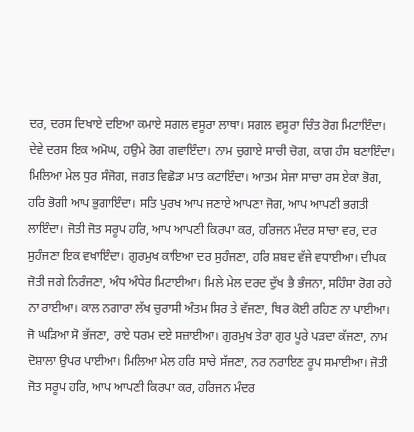ਦਰ, ਦਰਸ ਦਿਖਾਏ ਦਇਆ ਕਮਾਏ ਸਗਲ ਵਸੂਰਾ ਲਾਥਾ। ਸਗਲ ਵਸੂਰਾ ਚਿੰਤ ਰੋਗ ਮਿਟਾਇੰਦਾ। ਦੇਵੇ ਦਰਸ ਇਕ ਅਮੋਘ, ਹਉਮੇ ਰੋਗ ਗਵਾਇੰਦਾ। ਨਾਮ ਚੁਗਾਏ ਸਾਚੀ ਚੋਗ, ਕਾਗ ਹੰਸ ਬਣਾਇੰਦਾ। ਮਿਲਿਆ ਮੇਲ ਧੁਰ ਸੰਜੋਗ, ਜਗਤ ਵਿਛੋੜਾ ਮਾਤ ਕਟਾਇੰਦਾ। ਆਤਮ ਸੇਜਾ ਸਾਚਾ ਰਸ ਏਕਾ ਭੋਗ, ਹਰਿ ਭੋਗੀ ਆਪ ਭੁਗਾਇੰਦਾ। ਸਤਿ ਪੁਰਖ ਆਪ ਜਣਾਏ ਆਪਣਾ ਜੋਗ, ਆਪ ਆਪਣੀ ਭਗਤੀ ਲਾਇੰਦਾ। ਜੋਤੀ ਜੋਤ ਸਰੂਪ ਹਰਿ, ਆਪ ਆਪਣੀ ਕਿਰਪਾ ਕਰ, ਹਰਿਜਨ ਮੰਦਰ ਸਾਚਾ ਵਰ, ਦਰ ਸੁਹੰਜਣਾ ਇਕ ਵਖਾਇੰਦਾ। ਗੁਰਮੁਖ ਕਾਇਆ ਦਰ ਸੁਹੰਜਣਾ, ਹਰਿ ਸ਼ਬਦ ਵੱਜੇ ਵਧਾਈਆ। ਦੀਪਕ ਜੋਤੀ ਜਗੇ ਨਿਰੰਜਣਾ, ਅੰਧ ਅੰਧੇਰ ਮਿਟਾਈਆ। ਮਿਲੇ ਮੇਲ ਦਰਦ ਦੁੱਖ ਭੈ ਭੰਜਨਾ, ਸਹਿੰਸਾ ਰੋਗ ਰਹੇ ਨਾ ਰਾਈਆ। ਕਾਲ ਨਗਾਰਾ ਲੱਖ ਚੁਰਾਸੀ ਅੰਤਮ ਸਿਰ ਤੇ ਵੱਜਣਾ, ਥਿਰ ਕੋਈ ਰਹਿਣ ਨਾ ਪਾਈਆ। ਜੋ ਘੜਿਆ ਸੋ ਭੱਜਣਾ, ਰਾਏ ਧਰਮ ਦਏ ਸਜ਼ਾਈਆ। ਗੁਰਮੁਖ ਤੇਰਾ ਗੁਰ ਪੂਰੇ ਪੜਦਾ ਕੱਜਣਾ, ਨਾਮ ਦੋਸ਼ਾਲਾ ਉਪਰ ਪਾਈਆ। ਮਿਲਿਆ ਮੇਲ ਹਰਿ ਸਾਚੇ ਸੱਜਣਾ, ਨਰ ਨਰਾਇਣ ਰੂਪ ਸਮਾਈਆ। ਜੋਤੀ ਜੋਤ ਸਰੂਪ ਹਰਿ, ਆਪ ਆਪਣੀ ਕਿਰਪਾ ਕਰ, ਹਰਿਜਨ ਮੰਦਰ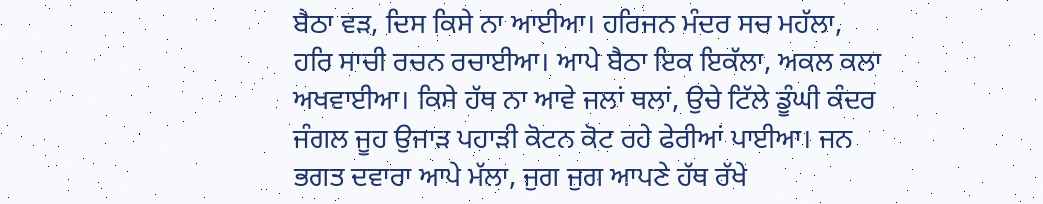ਬੈਠਾ ਵੜ, ਦਿਸ ਕਿਸੇ ਨਾ ਆਈਆ। ਹਰਿਜਨ ਮੰਦਰ ਸਚ ਮਹੱਲਾ, ਹਰਿ ਸਾਚੀ ਰਚਨ ਰਚਾਈਆ। ਆਪੇ ਬੈਠਾ ਇਕ ਇਕੱਲਾ, ਅਕਲ ਕਲਾ ਅਖਵਾਈਆ। ਕਿਸੇ ਹੱਥ ਨਾ ਆਵੇ ਜਲਾਂ ਥਲਾਂ, ਉਚੇ ਟਿੱਲੇ ਡੂੰਘੀ ਕੰਦਰ ਜੰਗਲ ਜੂਹ ਉਜਾੜ ਪਹਾੜੀ ਕੋਟਨ ਕੋਟ ਰਹੇ ਫੇਰੀਆਂ ਪਾਈਆ। ਜਨ ਭਗਤ ਦਵਾਰਾ ਆਪੇ ਮੱਲਾ, ਜੁਗ ਜੁਗ ਆਪਣੇ ਹੱਥ ਰੱਖੇ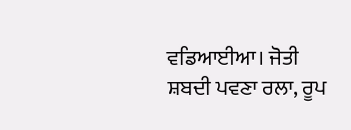ਵਡਿਆਈਆ। ਜੋਤੀ ਸ਼ਬਦੀ ਪਵਣਾ ਰਲਾ, ਰੂਪ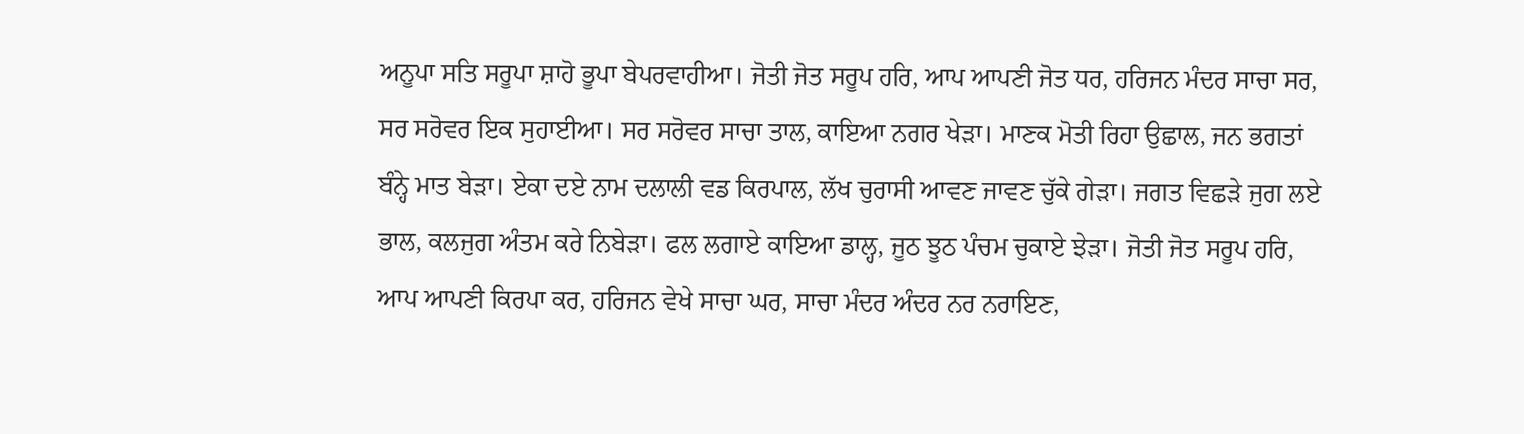ਅਨੂਪਾ ਸਤਿ ਸਰੂਪਾ ਸ਼ਾਹੋ ਭੂਪਾ ਬੇਪਰਵਾਹੀਆ। ਜੋਤੀ ਜੋਤ ਸਰੂਪ ਹਰਿ, ਆਪ ਆਪਣੀ ਜੋਤ ਧਰ, ਹਰਿਜਨ ਮੰਦਰ ਸਾਚਾ ਸਰ, ਸਰ ਸਰੋਵਰ ਇਕ ਸੁਹਾਈਆ। ਸਰ ਸਰੋਵਰ ਸਾਚਾ ਤਾਲ, ਕਾਇਆ ਨਗਰ ਖੇੜਾ। ਮਾਣਕ ਮੋਤੀ ਰਿਹਾ ਉਛਾਲ, ਜਨ ਭਗਤਾਂ ਬੰਨ੍ਹੇ ਮਾਤ ਬੇੜਾ। ਏਕਾ ਦਏ ਨਾਮ ਦਲਾਲੀ ਵਡ ਕਿਰਪਾਲ, ਲੱਖ ਚੁਰਾਸੀ ਆਵਣ ਜਾਵਣ ਚੁੱਕੇ ਗੇੜਾ। ਜਗਤ ਵਿਛੜੇ ਜੁਗ ਲਏ ਭਾਲ, ਕਲਜੁਗ ਅੰਤਮ ਕਰੇ ਨਿਬੇੜਾ। ਫਲ ਲਗਾਏ ਕਾਇਆ ਡਾਲ੍ਹ, ਜੂਠ ਝੂਠ ਪੰਚਮ ਚੁਕਾਏ ਝੇੜਾ। ਜੋਤੀ ਜੋਤ ਸਰੂਪ ਹਰਿ, ਆਪ ਆਪਣੀ ਕਿਰਪਾ ਕਰ, ਹਰਿਜਨ ਵੇਖੇ ਸਾਚਾ ਘਰ, ਸਾਚਾ ਮੰਦਰ ਅੰਦਰ ਨਰ ਨਰਾਇਣ,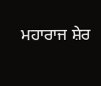ਮਹਾਰਾਜ ਸ਼ੇਰ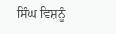ਸਿੰਘ ਵਿਸ਼ਨੂੰ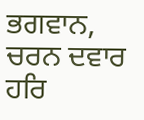ਭਗਵਾਨ, ਚਰਨ ਦਵਾਰ ਹਰਿ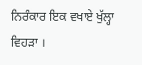ਨਿਰੰਕਾਰ ਇਕ ਵਖਾਏ ਖੁੱਲ੍ਹਾ ਵਿਹੜਾ ।